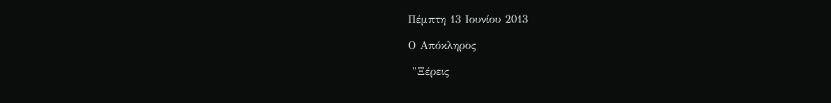Πέμπτη 13 Ιουνίου 2013

Ο Απόκληρος

 "Ξέρεις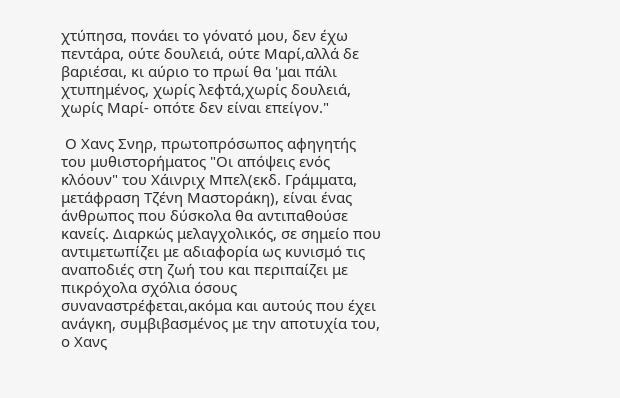χτύπησα, πονάει το γόνατό μου, δεν έχω πεντάρα, ούτε δουλειά, ούτε Μαρί,αλλά δε βαριέσαι, κι αύριο το πρωί θα 'μαι πάλι χτυπημένος, χωρίς λεφτά,χωρίς δουλειά, χωρίς Μαρί- οπότε δεν είναι επείγον."

 Ο Χανς Σνηρ, πρωτοπρόσωπος αφηγητής του μυθιστορήματος "Οι απόψεις ενός κλόουν" του Χάινριχ Μπελ(εκδ. Γράμματα, μετάφραση Τζένη Μαστοράκη), είναι ένας άνθρωπος που δύσκολα θα αντιπαθούσε κανείς. Διαρκώς μελαγχολικός, σε σημείο που αντιμετωπίζει με αδιαφορία ως κυνισμό τις αναποδιές στη ζωή του και περιπαίζει με πικρόχολα σχόλια όσους συναναστρέφεται,ακόμα και αυτούς που έχει ανάγκη, συμβιβασμένος με την αποτυχία του, ο Χανς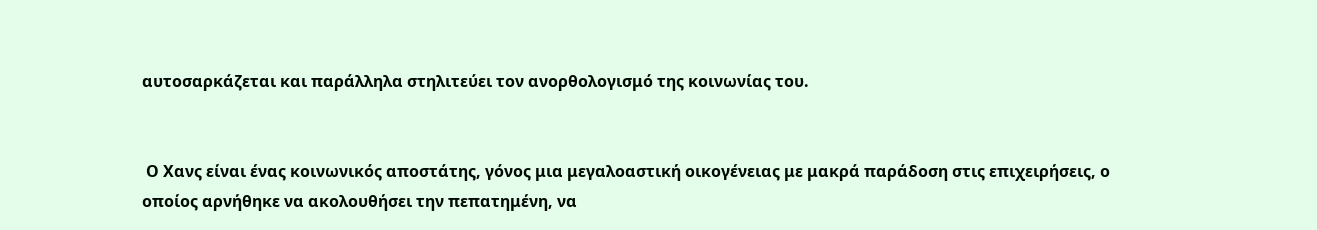αυτοσαρκάζεται και παράλληλα στηλιτεύει τον ανορθολογισμό της κοινωνίας του.


 Ο Χανς είναι ένας κοινωνικός αποστάτης, γόνος μια μεγαλοαστική οικογένειας με μακρά παράδοση στις επιχειρήσεις, ο οποίος αρνήθηκε να ακολουθήσει την πεπατημένη, να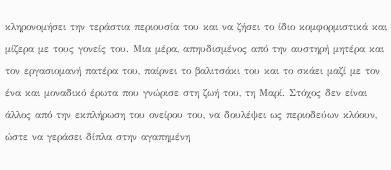κληρονομήσει την τεράστια περιουσία του και να ζήσει το ίδιο κομφορμιστικά και μίζερα με τους γονείς του. Μια μέρα, απηυδισμένος από την αυστηρή μητέρα και τον εργασιομανή πατέρα του, παίρνει το βαλιτσάκι του και το σκάει μαζί με τον ένα και μοναδικό έρωτα που γνώρισε στη ζωή του, τη Μαρί. Στόχος δεν είναι άλλος από την εκπλήρωση του ονείρου του, να δουλέψει ως περιοδεύων κλόουν, ώστε να γεράσει δίπλα στην αγαπημένη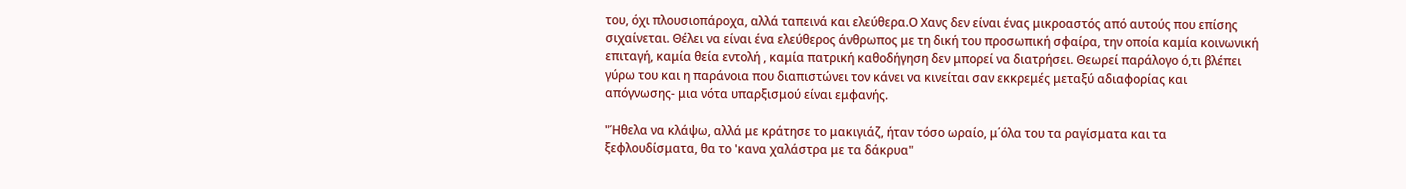του, όχι πλουσιοπάροχα, αλλά ταπεινά και ελεύθερα.Ο Χανς δεν είναι ένας μικροαστός από αυτούς που επίσης σιχαίνεται. Θέλει να είναι ένα ελεύθερος άνθρωπος με τη δική του προσωπική σφαίρα, την οποία καμία κοινωνική επιταγή, καμία θεία εντολή , καμία πατρική καθοδήγηση δεν μπορεί να διατρήσει. Θεωρεί παράλογο ό,τι βλέπει γύρω του και η παράνοια που διαπιστώνει τον κάνει να κινείται σαν εκκρεμές μεταξύ αδιαφορίας και απόγνωσης- μια νότα υπαρξισμού είναι εμφανής.

"Ήθελα να κλάψω, αλλά με κράτησε το μακιγιάζ, ήταν τόσο ωραίο, μ΄όλα του τα ραγίσματα και τα ξεφλουδίσματα, θα το 'κανα χαλάστρα με τα δάκρυα"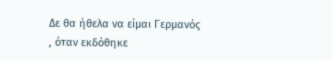Δε θα ήθελα να είμαι Γερμανός , όταν εκδόθηκε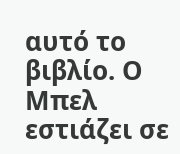αυτό το βιβλίο. Ο Μπελ εστιάζει σε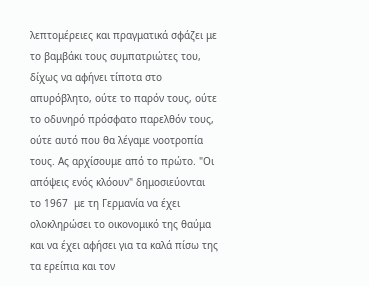λεπτομέρειες και πραγματικά σφάζει με το βαμβάκι τους συμπατριώτες του, δίχως να αφήνει τίποτα στο απυρόβλητο, ούτε το παρόν τους, ούτε το οδυνηρό πρόσφατο παρελθόν τους, ούτε αυτό που θα λέγαμε νοοτροπία τους. Ας αρχίσουμε από το πρώτο. "Οι απόψεις ενός κλόουν" δημοσιεύονται το 1967  με τη Γερμανία να έχει ολοκληρώσει το οικονομικό της θαύμα και να έχει αφήσει για τα καλά πίσω της τα ερείπια και τον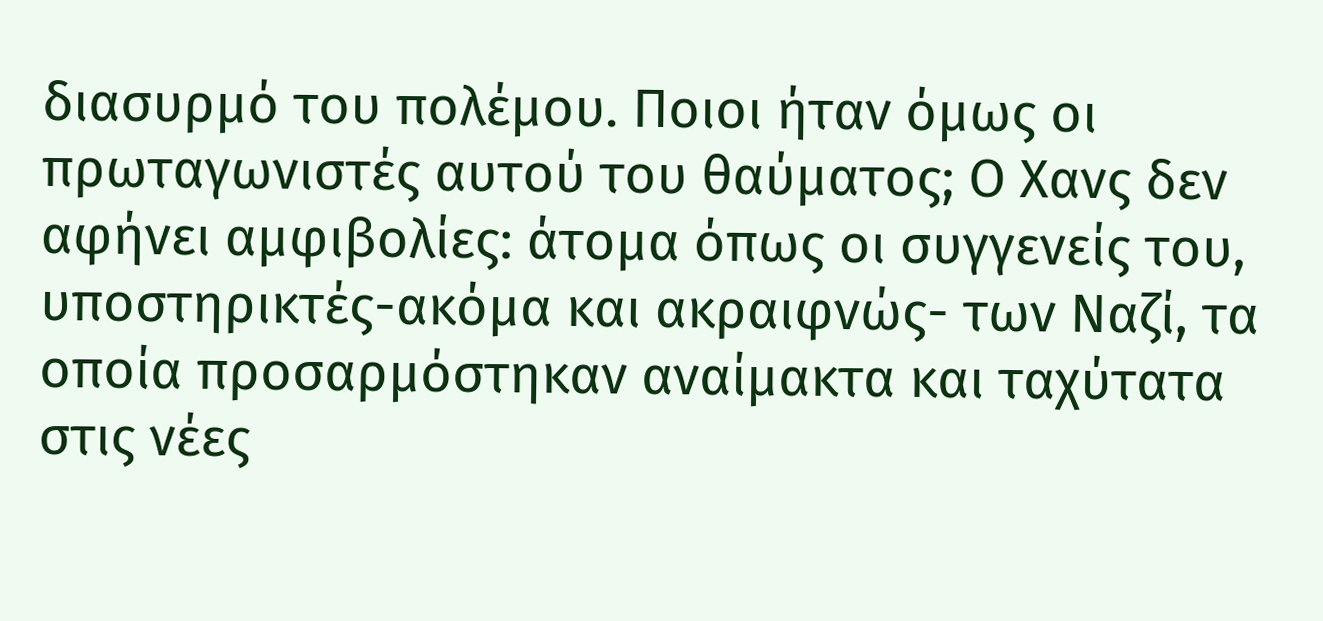διασυρμό του πολέμου. Ποιοι ήταν όμως οι πρωταγωνιστές αυτού του θαύματος; Ο Χανς δεν αφήνει αμφιβολίες: άτομα όπως οι συγγενείς του, υποστηρικτές-ακόμα και ακραιφνώς- των Ναζί, τα οποία προσαρμόστηκαν αναίμακτα και ταχύτατα στις νέες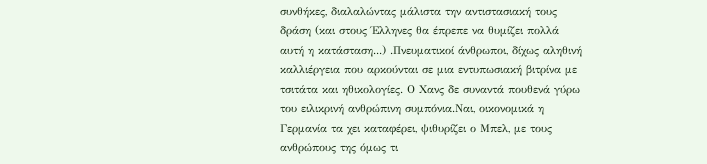συνθήκες, διαλαλώντας μάλιστα την αντιστασιακή τους δράση (και στους Έλληνες θα έπρεπε να θυμίζει πολλά αυτή η κατάσταση...) .Πνευματικοί άνθρωποι, δίχως αληθινή καλλιέργεια που αρκούνται σε μια εντυπωσιακή βιτρίνα με τσιτάτα και ηθικολογίες. Ο Χανς δε συναντά πουθενά γύρω του ειλικρινή ανθρώπινη συμπόνια.Ναι, οικονομικά η Γερμανία τα χει καταφέρει, ψιθυρίζει ο Μπελ, με τους ανθρώπους της όμως τι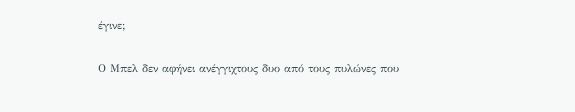έγινε;

Ο Μπελ δεν αφήνει ανέγγιχτους δυο από τους πυλώνες που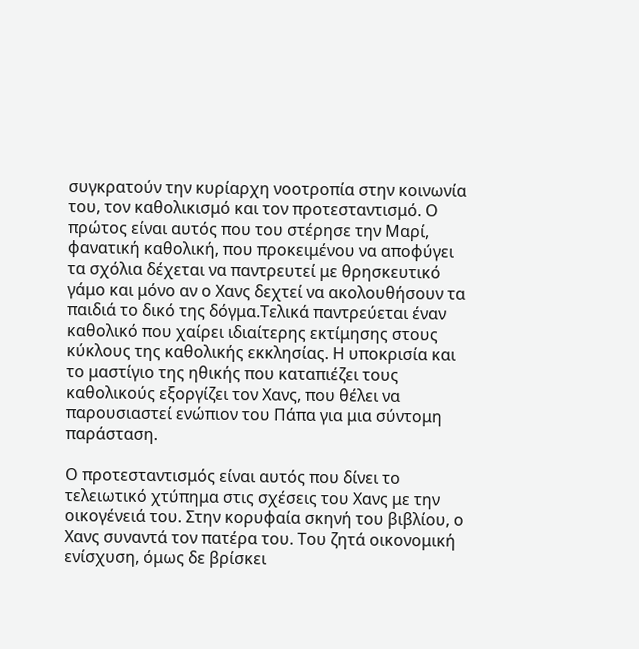συγκρατούν την κυρίαρχη νοοτροπία στην κοινωνία του, τον καθολικισμό και τον προτεσταντισμό. Ο πρώτος είναι αυτός που του στέρησε την Μαρί, φανατική καθολική, που προκειμένου να αποφύγει  τα σχόλια δέχεται να παντρευτεί με θρησκευτικό γάμο και μόνο αν ο Χανς δεχτεί να ακολουθήσουν τα παιδιά το δικό της δόγμα.Τελικά παντρεύεται έναν καθολικό που χαίρει ιδιαίτερης εκτίμησης στους κύκλους της καθολικής εκκλησίας. Η υποκρισία και το μαστίγιο της ηθικής που καταπιέζει τους καθολικούς εξοργίζει τον Χανς, που θέλει να παρουσιαστεί ενώπιον του Πάπα για μια σύντομη παράσταση.

Ο προτεσταντισμός είναι αυτός που δίνει το τελειωτικό χτύπημα στις σχέσεις του Χανς με την οικογένειά του. Στην κορυφαία σκηνή του βιβλίου, ο Χανς συναντά τον πατέρα του. Του ζητά οικονομική ενίσχυση, όμως δε βρίσκει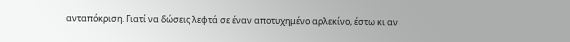ανταπόκριση. Γιατί να δώσεις λεφτά σε έναν αποτυχημένο αρλεκίνο, έστω κι αν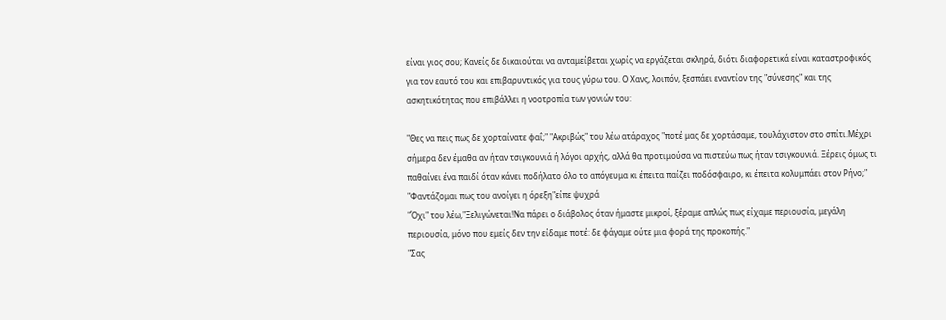είναι γιος σου; Κανείς δε δικαιούται να ανταμείβεται χωρίς να εργάζεται σκληρά, διότι διαφορετικά είναι καταστροφικός για τον εαυτό του και επιβαρυντικός για τους γύρω του. Ο Χανς, λοιπόν, ξεσπάει εναντίον της "σύνεσης" και της ασκητικότητας που επιβάλλει η νοοτροπία των γονιών του:

"Θες να πεις πως δε χορταίνατε φαΐ;" "Ακριβώς" του λέω ατάραχος "ποτέ μας δε χορτάσαμε, τουλάχιστον στο σπίτι.Μέχρι σήμερα δεν έμαθα αν ήταν τσιγκουνιά ή λόγοι αρχής, αλλά θα προτιμούσα να πιστεύω πως ήταν τσιγκουνιά. Ξέρεις όμως τι παθαίνει ένα παιδί όταν κάνει ποδήλατο όλο το απόγευμα κι έπειτα παίζει ποδόσφαιρο, κι έπειτα κολυμπάει στον Ρήνο;"
"Φαντάζομαι πως του ανοίγει η όρεξη"είπε ψυχρά
"Όχι" του λέω,"Ξελιγώνεται!Να πάρει ο διάβολος όταν ήμαστε μικροί, ξέραμε απλώς πως είχαμε περιουσία, μεγάλη περιουσία, μόνο που εμείς δεν την είδαμε ποτέ: δε φάγαμε ούτε μια φορά της προκοπής."
"Σας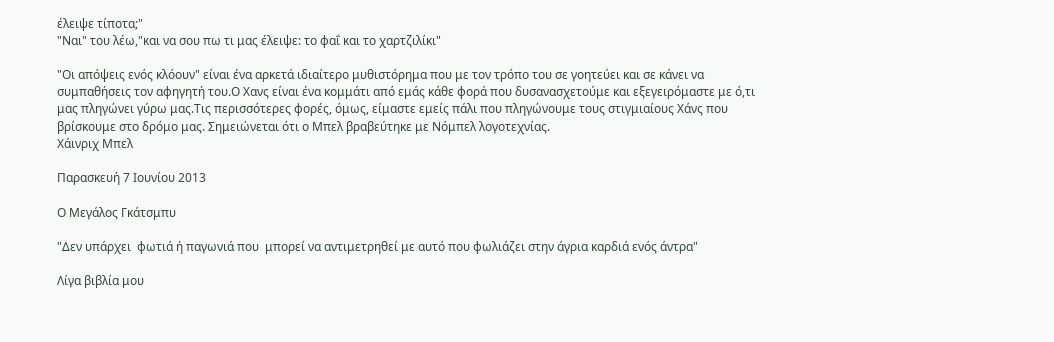έλειψε τίποτα;"
"Ναι" του λέω,"και να σου πω τι μας έλειψε: το φαΐ και το χαρτζιλίκι"

"Οι απόψεις ενός κλόουν" είναι ένα αρκετά ιδιαίτερο μυθιστόρημα που με τον τρόπο του σε γοητεύει και σε κάνει να συμπαθήσεις τον αφηγητή του.Ο Χανς είναι ένα κομμάτι από εμάς κάθε φορά που δυσανασχετούμε και εξεγειρόμαστε με ό,τι μας πληγώνει γύρω μας.Τις περισσότερες φορές, όμως, είμαστε εμείς πάλι που πληγώνουμε τους στιγμιαίους Χάνς που βρίσκουμε στο δρόμο μας. Σημειώνεται ότι ο Μπελ βραβεύτηκε με Νόμπελ λογοτεχνίας.
Χάινριχ Μπελ

Παρασκευή 7 Ιουνίου 2013

Ο Μεγάλος Γκάτσμπυ

"Δεν υπάρχει  φωτιά ή παγωνιά που  μπορεί να αντιμετρηθεί με αυτό που φωλιάζει στην άγρια καρδιά ενός άντρα"

Λίγα βιβλία μου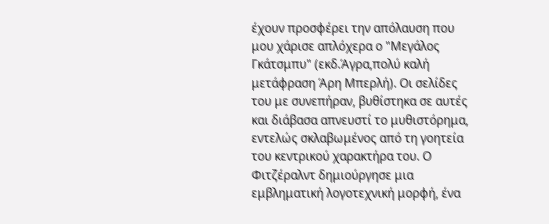έχουν προσφέρει την απόλαυση που μου χάρισε απλόχερα ο "Μεγάλος Γκάτσμπυ" (εκδ.Άγρα,πολύ καλή μετάφραση Άρη Μπερλή). Οι σελίδες του με συνεπήραν, βυθίστηκα σε αυτές και διάβασα απνευστί το μυθιστόρημα, εντελώς σκλαβωμένος από τη γοητεία του κεντρικού χαρακτήρα του. Ο Φιτζέραλντ δημιούργησε μια εμβληματική λογοτεχνική μορφή, ένα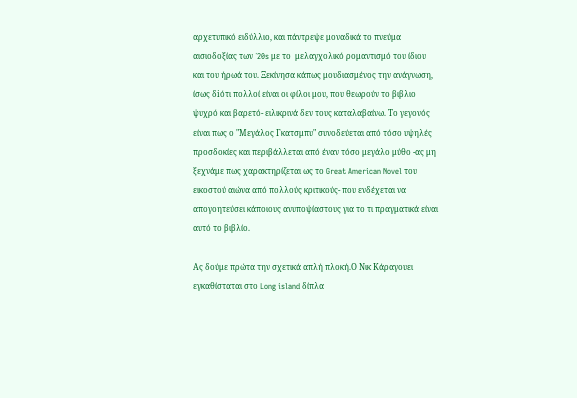αρχετυπικό ειδύλλιο, και πάντρεψε μοναδικά το πνεύμα αισιοδοξίας των ΄20s με το  μελαγχολικό ρομαντισμό του ίδιου και του ήρωά του. Ξεκίνησα κάπως μουδιασμένος την ανάγνωση, ίσως δiότι πολλοί είναι οι φίλοι μου, που θεωρούν το βιβλιο ψυχρό και βαρετό- ειλικρινά δεν τους καταλαβαίνω. Το γεγονός είναι πως ο "Μεγάλος Γκατσμπυ" συνοδεύεται από τόσο υψηλές προσδοκίες και περιβάλλεται από έναν τόσο μεγάλο μύθο -ας μη ξεχνάμε πως χαρακτηρίζεται ως το Great American Novel του εικοστού αιώνα από πολλούς κριτικούς- που ενδέχεται να απογοητεύσει κάποιους ανυποψίαστους για το τι πραγματικά είναι αυτό το βιβλίο.

Ας δούμε πρώτα την σχετικά απλή πλοκή.Ο Νικ Κάραγουει εγκαθίσταται στο Long island δίπλα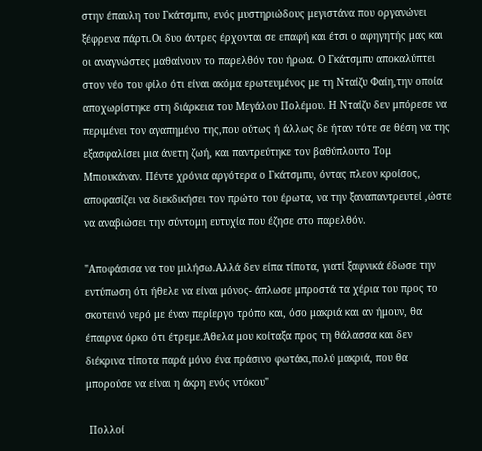στην έπαυλη του Γκάτσμπυ, ενός μυστηριώδους μεγιστάνα που οργανώνει ξέφρενα πάρτι.Οι δυο άντρες έρχονται σε επαφή και έτσι ο αφηγητής μας και οι αναγνώστες μαθαίνουν το παρελθόν του ήρωα. Ο Γκάτσμπυ αποκαλύπτει στον νέο του φίλο ότι είναι ακόμα ερωτευμένος με τη Νταίζυ Φαίη,την οποία αποχωρίστηκε στη διάρκεια του Μεγάλου Πολέμου. Η Νταίζυ δεν μπόρεσε να περιμένει τον αγαπημένο της,που ούτως ή άλλως δε ήταν τότε σε θέση να της εξασφαλίσει μια άνετη ζωή, και παντρεύτηκε τον βαθύπλουτο Τομ Μπιουκάναν. Πέντε χρόνια αργότερα ο Γκάτσμπυ, όντας πλεον κροίσος, αποφασίζει να διεκδικήσει τον πρώτο του έρωτα, να την ξαναπαντρευτεί ,ώστε να αναβιώσει την σύντομη ευτυχία που έζησε στο παρελθόν.

"Αποφάσισα να του μιλήσω.Αλλά δεν είπα τίποτα, γιατί ξαφνικά έδωσε την εντύπωση ότι ήθελε να είναι μόνος- άπλωσε μπροστά τα χέρια του προς το σκοτεινό νερό με έναν περίεργο τρόπο και, όσο μακριά και αν ήμουν, θα έπαιρνα όρκο ότι έτρεμε.Άθελα μου κοίταξα προς τη θάλασσα και δεν διέκρινα τίποτα παρά μόνο ένα πράσινο φωτάκι,πολύ μακριά, που θα μπορούσε να είναι η άκρη ενός ντόκου"

 Πολλοί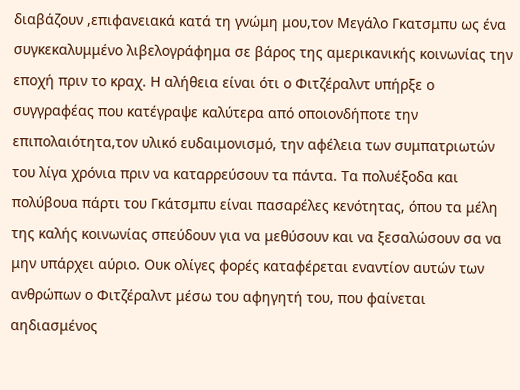διαβάζουν ,επιφανειακά κατά τη γνώμη μου,τον Μεγάλο Γκατσμπυ ως ένα συγκεκαλυμμένο λιβελογράφημα σε βάρος της αμερικανικής κοινωνίας την εποχή πριν το κραχ. Η αλήθεια είναι ότι ο Φιτζέραλντ υπήρξε ο συγγραφέας που κατέγραψε καλύτερα από οποιονδήποτε την επιπολαιότητα,τον υλικό ευδαιμονισμό, την αφέλεια των συμπατριωτών του λίγα χρόνια πριν να καταρρεύσουν τα πάντα. Τα πολυέξοδα και πολύβουα πάρτι του Γκάτσμπυ είναι πασαρέλες κενότητας, όπου τα μέλη της καλής κοινωνίας σπεύδουν για να μεθύσουν και να ξεσαλώσουν σα να μην υπάρχει αύριο. Ουκ ολίγες φορές καταφέρεται εναντίον αυτών των ανθρώπων ο Φιτζέραλντ μέσω του αφηγητή του, που φαίνεται αηδιασμένος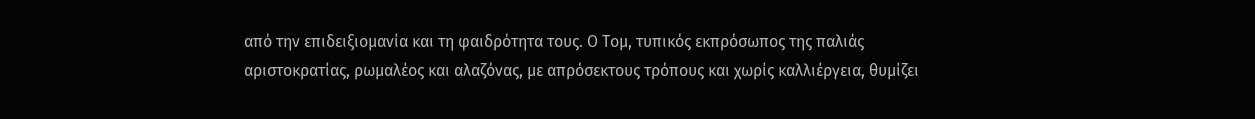από την επιδειξιομανία και τη φαιδρότητα τους. Ο Τομ, τυπικός εκπρόσωπος της παλιάς αριστοκρατίας, ρωμαλέος και αλαζόνας, με απρόσεκτους τρόπους και χωρίς καλλιέργεια, θυμίζει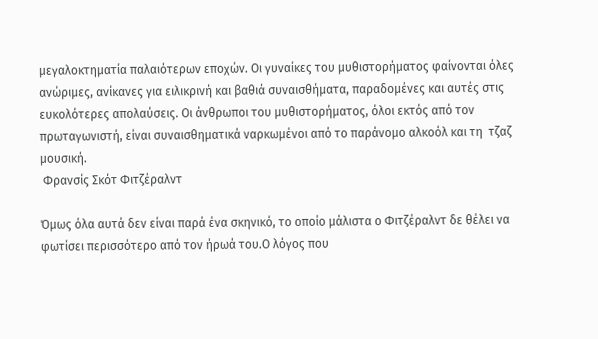μεγαλοκτηματία παλαιότερων εποχών. Οι γυναίκες του μυθιστορήματος φαίνονται όλες ανώριμες, ανίκανες για ειλικρινή και βαθιά συναισθήματα, παραδομένες και αυτές στις ευκολότερες απολαύσεις. Οι άνθρωποι του μυθιστορήματος, όλοι εκτός από τον πρωταγωνιστή, είναι συναισθηματικά ναρκωμένοι από το παράνομο αλκοόλ και τη  τζαζ μουσική.
 Φρανσίς Σκότ Φιτζέραλντ

Όμως όλα αυτά δεν είναι παρά ένα σκηνικό, το οποίο μάλιστα ο Φιτζέραλντ δε θέλει να φωτίσει περισσότερο από τον ήρωά του.Ο λόγος που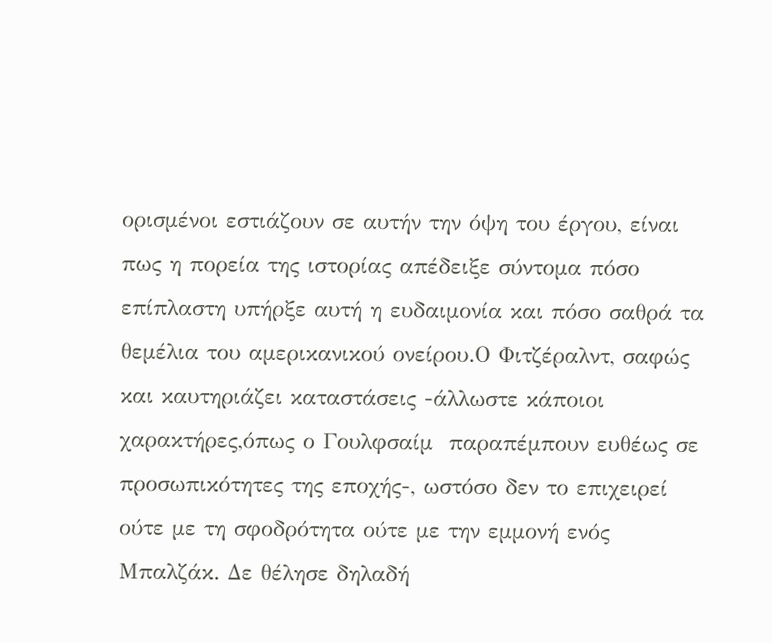ορισμένοι εστιάζουν σε αυτήν την όψη του έργου, είναι πως η πορεία της ιστορίας απέδειξε σύντομα πόσο επίπλαστη υπήρξε αυτή η ευδαιμονία και πόσο σαθρά τα θεμέλια του αμερικανικού ονείρου.Ο Φιτζέραλντ, σαφώς και καυτηριάζει καταστάσεις -άλλωστε κάποιοι χαρακτήρες,όπως ο Γουλφσαίμ  παραπέμπουν ευθέως σε προσωπικότητες της εποχής-, ωστόσο δεν το επιχειρεί ούτε με τη σφοδρότητα ούτε με την εμμονή ενός Μπαλζάκ. Δε θέλησε δηλαδή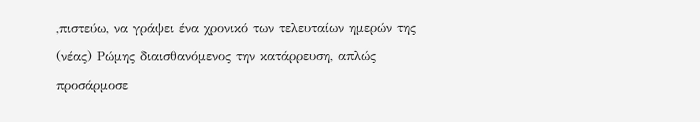,πιστεύω, να γράψει ένα χρονικό των τελευταίων ημερών της (νέας) Ρώμης διαισθανόμενος την κατάρρευση, απλώς προσάρμοσε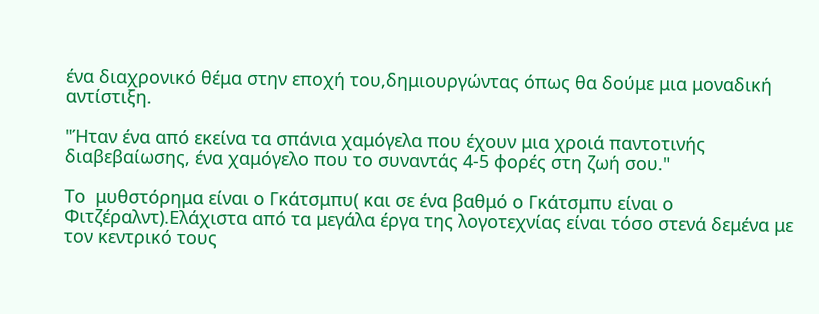ένα διαχρονικό θέμα στην εποχή του,δημιουργώντας όπως θα δούμε μια μοναδική αντίστιξη.

"Ήταν ένα από εκείνα τα σπάνια χαμόγελα που έχουν μια χροιά παντοτινής διαβεβαίωσης, ένα χαμόγελο που το συναντάς 4-5 φορές στη ζωή σου."

Το  μυθστόρημα είναι ο Γκάτσμπυ( και σε ένα βαθμό ο Γκάτσμπυ είναι ο Φιτζέραλντ).Ελάχιστα από τα μεγάλα έργα της λογοτεχνίας είναι τόσο στενά δεμένα με τον κεντρικό τους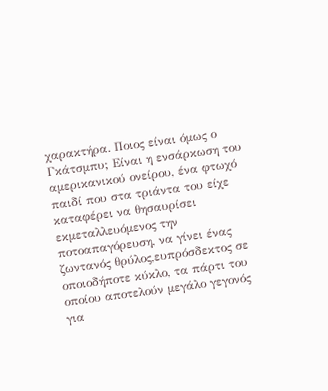χαρακτήρα. Ποιος είναι όμως ο Γκάτσμπυ; Είναι η ενσάρκωση του αμερικανικού ονείρου, ένα φτωχό παιδί που στα τριάντα του είχε καταφέρει να θησαυρίσει εκμεταλλευόμενος την ποτοαπαγόρευση, να γίνει ένας ζωντανός θρύλος,ευπρόσδεκτος σε οποιοδήποτε κύκλο, τα πάρτι του οποίου αποτελούν μεγάλο γεγονός για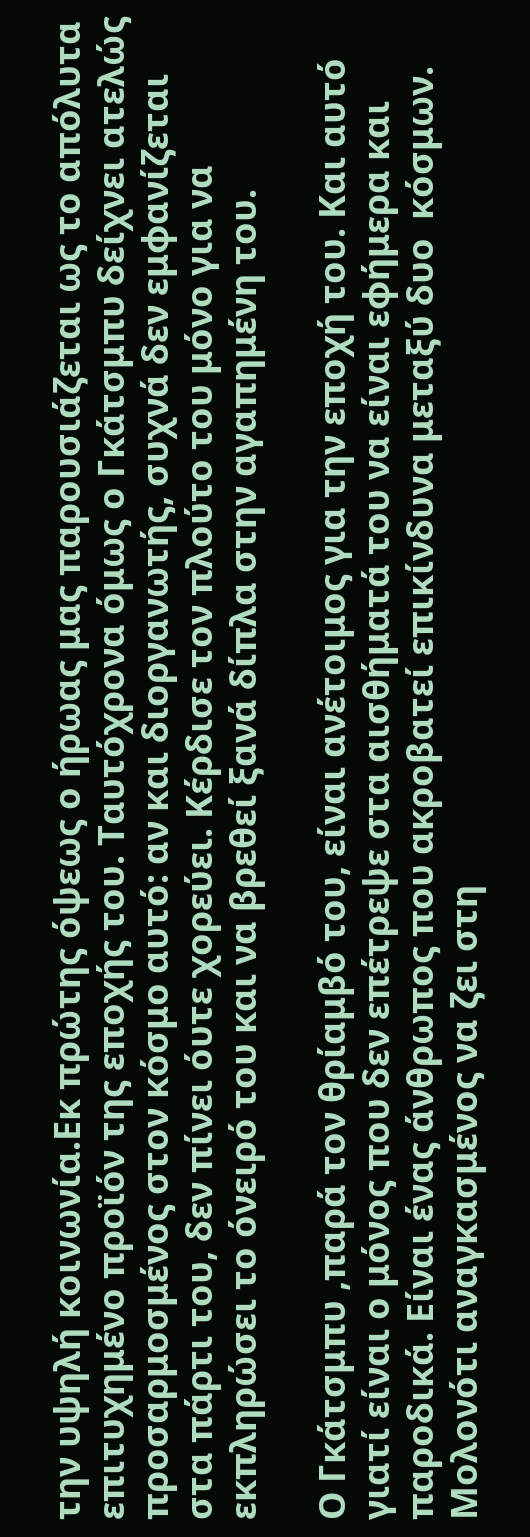την υψηλή κοινωνία.Εκ πρώτης όψεως ο ήρωας μας παρουσιάζεται ως το απόλυτα επιτυχημένο προϊόν της εποχής του. Ταυτόχρονα όμως ο Γκάτσμπυ δείχνει ατελώς προσαρμοσμένος στον κόσμο αυτό: αν και διοργανωτής, συχνά δεν εμφανίζεται στα πάρτι του, δεν πίνει όυτε χορεύει. Κέρδισε τον πλούτο του μόνο για να εκπληρώσει το όνειρό του και να βρεθεί ξανά δίπλα στην αγαπημένη του.

Ο Γκάτσμπυ ,παρά τον θρίαμβό του, είναι ανέτοιμος για την εποχή του. Και αυτό γιατί είναι ο μόνος που δεν επέτρεψε στα αισθήματά του να είναι εφήμερα και παροδικά. Είναι ένας άνθρωπος που ακροβατεί επικίνδυνα μεταξύ δυο  κόσμων. Μολονότι αναγκασμένος να ζει στη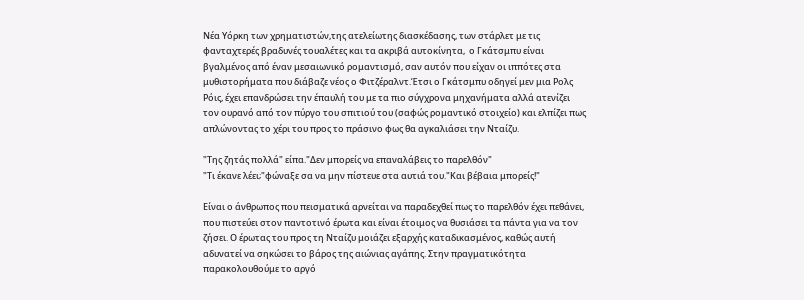Νέα Υόρκη των χρηματιστών,της ατελείωτης διασκέδασης, των στάρλετ με τις φανταχτερές βραδυνές τουαλέτες και τα ακριβά αυτοκίνητα,  ο Γκάτσμπυ είναι βγαλμένος από έναν μεσαιωνικό ρομαντισμό, σαν αυτόν που είχαν οι ιππότες στα μυθιστορήματα που διάβαζε νέος ο Φιτζέραλντ.Έτσι ο Γκάτσμπυ οδηγεί μεν μια Ρολς Ρόις, έχει επανδρώσει την έπαυλή του με τα πιο σύγχρονα μηχανήματα αλλά ατενίζει τον ουρανό από τον πύργο του σπιτιού του (σαφώς ρομαντικό στοιχείο) και ελπίζει πως απλώνοντας το χέρι του προς το πράσινο φως θα αγκαλιάσει την Νταίζυ.

"Της ζητάς πολλά" είπα."Δεν μπορείς να επαναλάβεις το παρελθόν"
"Τι έκανε λέει;"φώναξε σα να μην πίστευε στα αυτιά του."Και βέβαια μπορείς!"

Είναι ο άνθρωπος που πεισματικά αρνείται να παραδεχθεί πως το παρελθόν έχει πεθάνει, που πιστεύει στον παντοτινό έρωτα και είναι έτοιμος να θυσιάσει τα πάντα για να τον ζήσει. Ο έρωτας του προς τη Νταίζυ μοιάζει εξαρχής καταδικασμένος, καθώς αυτή αδυνατεί να σηκώσει το βάρος της αιώνιας αγάπης. Στην πραγματικότητα παρακολουθούμε το αργό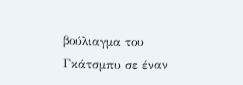βούλιαγμα του Γκάτσμπυ σε έναν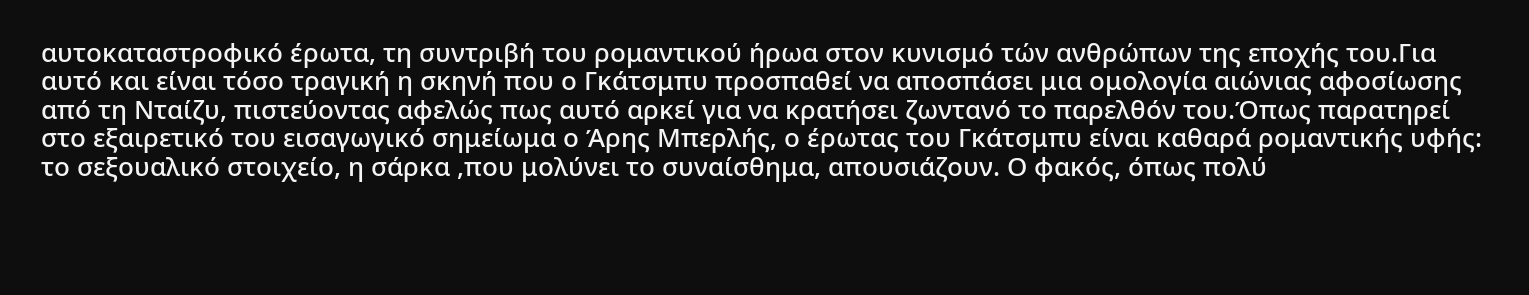αυτοκαταστροφικό έρωτα, τη συντριβή του ρομαντικού ήρωα στον κυνισμό τών ανθρώπων της εποχής του.Για αυτό και είναι τόσο τραγική η σκηνή που ο Γκάτσμπυ προσπαθεί να αποσπάσει μια ομολογία αιώνιας αφοσίωσης από τη Νταίζυ, πιστεύοντας αφελώς πως αυτό αρκεί για να κρατήσει ζωντανό το παρελθόν του.Όπως παρατηρεί στο εξαιρετικό του εισαγωγικό σημείωμα ο Άρης Μπερλής, ο έρωτας του Γκάτσμπυ είναι καθαρά ρομαντικής υφής: το σεξουαλικό στοιχείο, η σάρκα ,που μολύνει το συναίσθημα, απουσιάζουν. Ο φακός, όπως πολύ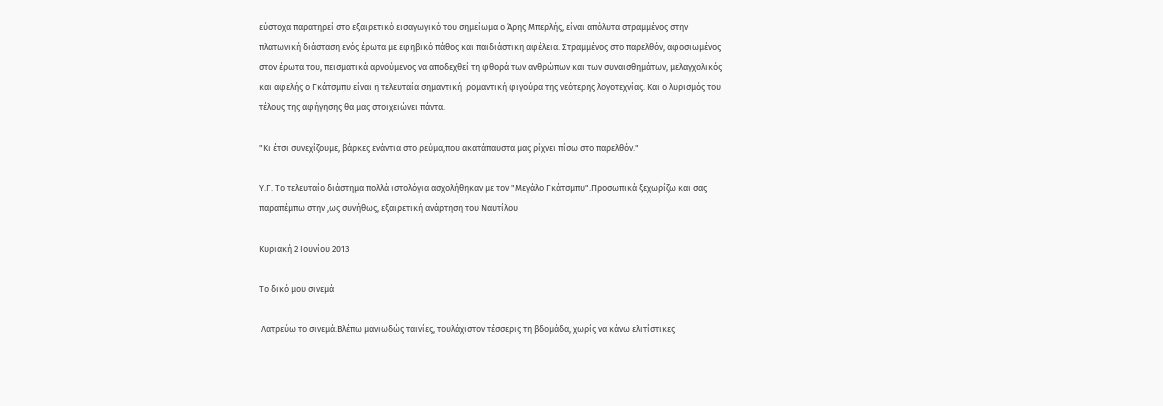εύστοχα παρατηρεί στο εξαιρετικό εισαγωγικό του σημείωμα ο Άρης Μπερλής, είναι απόλυτα στραμμένος στην πλατωνική διάσταση ενός έρωτα με εφηβικό πάθος και παιδιάστικη αφέλεια. Στραμμένος στο παρελθόν, αφοσιωμένος στον έρωτα του, πεισματικά αρνούμενος να αποδεχθεί τη φθορά των ανθρώπων και των συναισθημάτων, μελαγχολικός και αφελής ο Γκάτσμπυ είναι η τελευταία σημαντική  ρομαντική φιγούρα της νεότερης λογοτεχνίας. Και ο λυρισμός του τέλους της αφήγησης θα μας στοιχειώνει πάντα.

"Κι έτσι συνεχίζουμε, βάρκες ενάντια στο ρεύμα,που ακατάπαυστα μας ρίχνει πίσω στο παρελθόν."

Υ.Γ. Το τελευταίο διάστημα πολλά ιστολόγια ασχολήθηκαν με τον "Μεγάλο Γκάτσμπυ".Προσωπικά ξεχωρίζω και σας παραπέμπω στην ,ως συνήθως, εξαιρετική ανάρτηση του Ναυτίλου

Κυριακή 2 Ιουνίου 2013

Το δικό μου σινεμά

 Λατρεύω το σινεμά.Βλέπω μανιωδώς ταινίες, τουλάχιστον τέσσερις τη βδομάδα, χωρίς να κάνω ελιτίστικες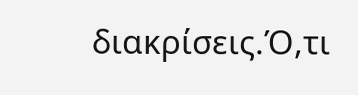διακρίσεις.Ό,τι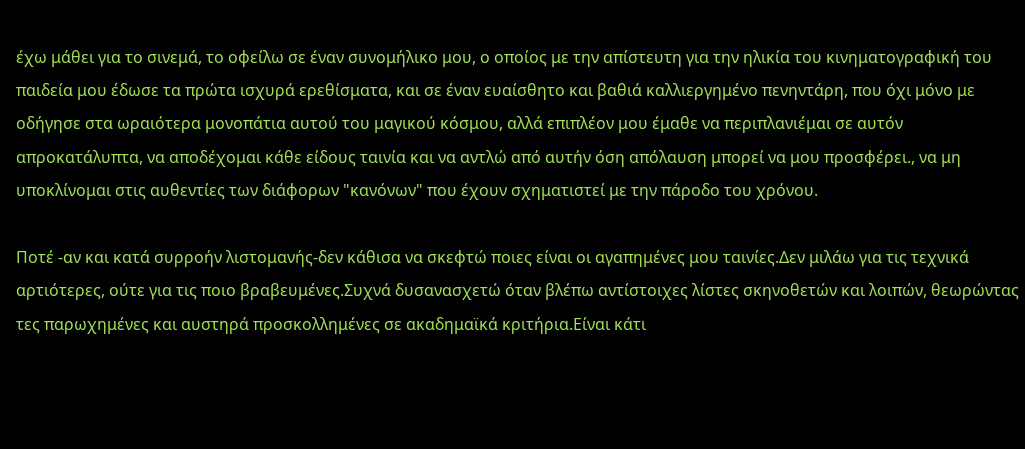έχω μάθει για το σινεμά, το οφείλω σε έναν συνομήλικο μου, ο οποίος με την απίστευτη για την ηλικία του κινηματογραφική του παιδεία μου έδωσε τα πρώτα ισχυρά ερεθίσματα, και σε έναν ευαίσθητο και βαθιά καλλιεργημένο πενηντάρη, που όχι μόνο με οδήγησε στα ωραιότερα μονοπάτια αυτού του μαγικού κόσμου, αλλά επιπλέον μου έμαθε να περιπλανιέμαι σε αυτόν απροκατάλυπτα, να αποδέχομαι κάθε είδους ταινία και να αντλώ από αυτήν όση απόλαυση μπορεί να μου προσφέρει., να μη υποκλίνομαι στις αυθεντίες των διάφορων "κανόνων" που έχουν σχηματιστεί με την πάροδο του χρόνου.

Ποτέ -αν και κατά συρροήν λιστομανής-δεν κάθισα να σκεφτώ ποιες είναι οι αγαπημένες μου ταινίες.Δεν μιλάω για τις τεχνικά αρτιότερες, ούτε για τις ποιο βραβευμένες.Συχνά δυσανασχετώ όταν βλέπω αντίστοιχες λίστες σκηνοθετών και λοιπών, θεωρώντας τες παρωχημένες και αυστηρά προσκολλημένες σε ακαδημαϊκά κριτήρια.Είναι κάτι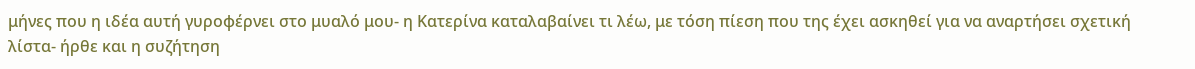μήνες που η ιδέα αυτή γυροφέρνει στο μυαλό μου- η Κατερίνα καταλαβαίνει τι λέω, με τόση πίεση που της έχει ασκηθεί για να αναρτήσει σχετική λίστα- ήρθε και η συζήτηση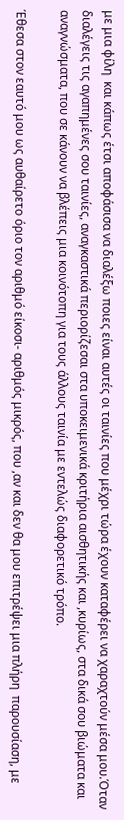με μια φίλη  και κάπως έτσι αποφάσισα να διαλέξω ποιες είναι αυτές οι ταινίες που μέχρι τώρα έχουν καταφέρει να χαραχτούν μέσα μου.Όταν διαλέγεις τις αγαπημένες σου ταινίες, αναγκαστικά περιορίζεσαι στα υποκειμενικά κριτήρια αισθητικής και ,κυρίως, στα δικά σου βιώματα και αναγνώσματα, που σε κάνουν να βλέπεις μια κοινότοπη για τους άλλους ταινία με εντελώς διαφορετικό τρόπο.

Έθεσα στον εαυτό μου ως αυθαίρετο όριο τον αριθμό είκοσι- αριθμός μικρός, που ,αν και δεν θα μου επιτρέψει μια πλήρη  παρουσίαση, με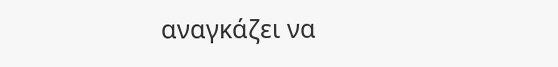αναγκάζει να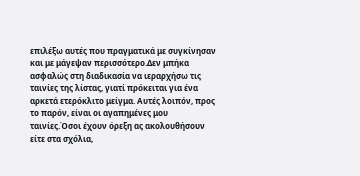επιλέξω αυτές που πραγματικά με συγκίνησαν και με μάγεψαν περισσότερο.Δεν μπήκα ασφαλώς στη διαδικασία να ιεραρχήσω τις ταινίες της λίστας, γιατί πρόκειται για ένα αρκετά ετερόκλιτο μείγμα. Αυτές λοιπόν, προς το παρόν, είναι οι αγαπημένες μου ταινίες.Όσοι έχουν όρεξη ας ακολουθήσουν είτε στα σχόλια,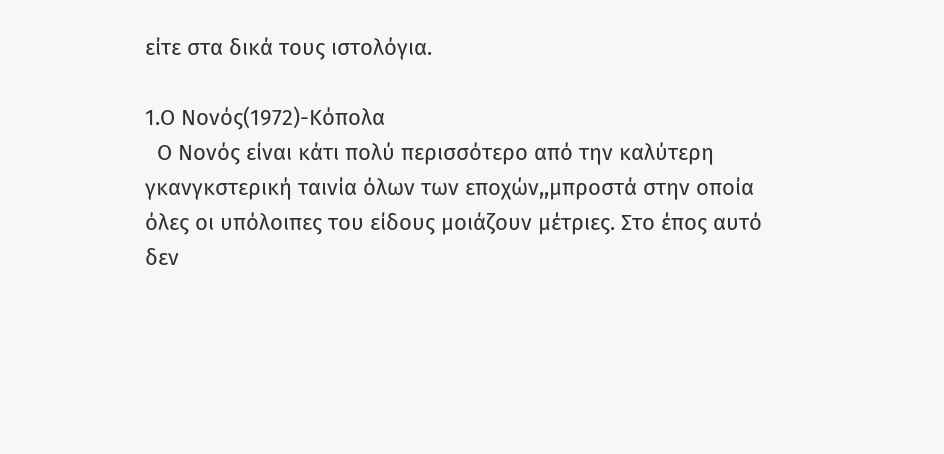είτε στα δικά τους ιστολόγια.

1.Ο Νονός(1972)-Κόπολα
  Ο Νονός είναι κάτι πολύ περισσότερο από την καλύτερη γκανγκστερική ταινία όλων των εποχών,,μπροστά στην οποία όλες οι υπόλοιπες του είδους μοιάζουν μέτριες. Στο έπος αυτό δεν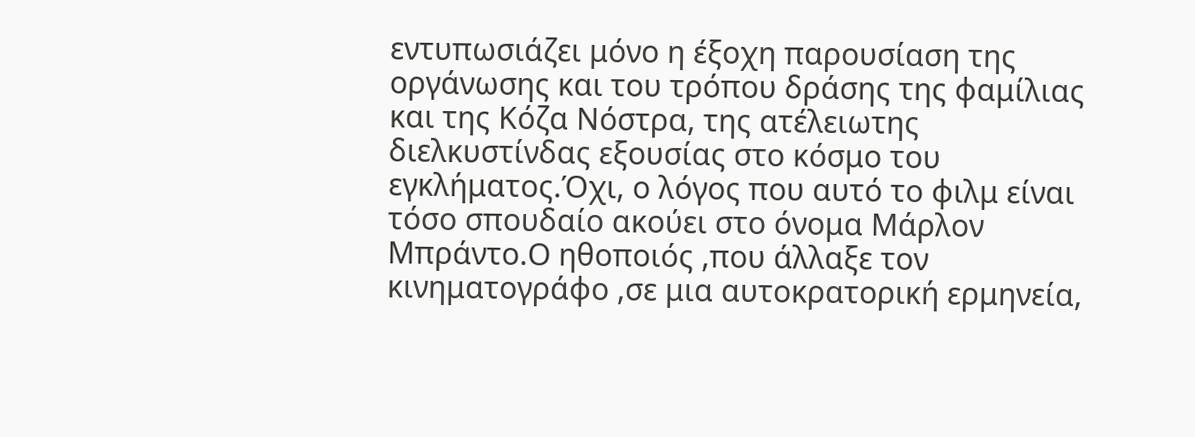εντυπωσιάζει μόνο η έξοχη παρουσίαση της οργάνωσης και του τρόπου δράσης της φαμίλιας και της Κόζα Νόστρα, της ατέλειωτης διελκυστίνδας εξουσίας στο κόσμο του εγκλήματος.Όχι, ο λόγος που αυτό το φιλμ είναι τόσο σπουδαίο ακούει στο όνομα Μάρλον Μπράντο.Ο ηθοποιός ,που άλλαξε τον κινηματογράφο ,σε μια αυτοκρατορική ερμηνεία,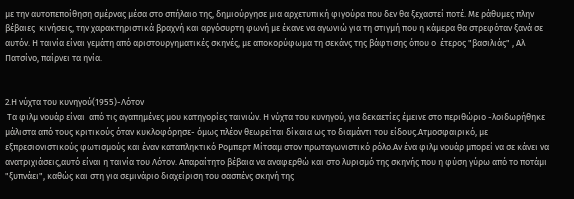με την αυτοπεποίθηση σμέρνας μέσα στο σπήλαιο της, δημιούργησε μια αρχετυπική φιγούρα που δεν θα ξεχαστεί ποτέ. Με ράθυμες πλην βέβαιες  κινήσεις, την χαρακτηριστικά βραχνή και αργόσυρτη φωνή με έκανε να αγωνιώ για τη στιγμή που η κάμερα θα στρεφόταν ξανά σε αυτόν. Η ταινία είναι γεμάτη από αριστουργηματικές σκηνές, με αποκορύφωμα τη σεκάνς της βάφτισης όπου ο  έτερος "βασιλιάς" , Αλ Πατσίνο, παίρνει τα ηνία.


2.Η νύχτα του κυνηγού(1955)-Λότον
 Τα φιλμ νουάρ είναι  από τις αγαπημένες μου κατηγορίες ταινιών. Η νύχτα του κυνηγού, για δεκαετίες έμεινε στο περιθώριο -λοιδωρήθηκε μάλιστα από τους κριτικούς όταν κυκλοφόρησε- όμως πλέον θεωρείται δίκαια ως το διαμάντι του είδους.Ατμοσφαιρικό, με εξπρεσιονιστικούς φωτισμούς και έναν καταπληκτικό Ρομπερτ Μίτσαμ στον πρωταγωνιστικό ρόλο.Αν ένα φιλμ νουάρ μπορεί να σε κάνει να ανατριχιάσεις,αυτό είναι η ταινία του Λότον. Απαραίτητο βέβαια να αναφερθώ και στο λυρισμό της σκηνής που η φύση γύρω από το ποτάμι "ξυπνάει", καθώς και στη για σεμινάριο διαχείριση του σασπένς σκηνή της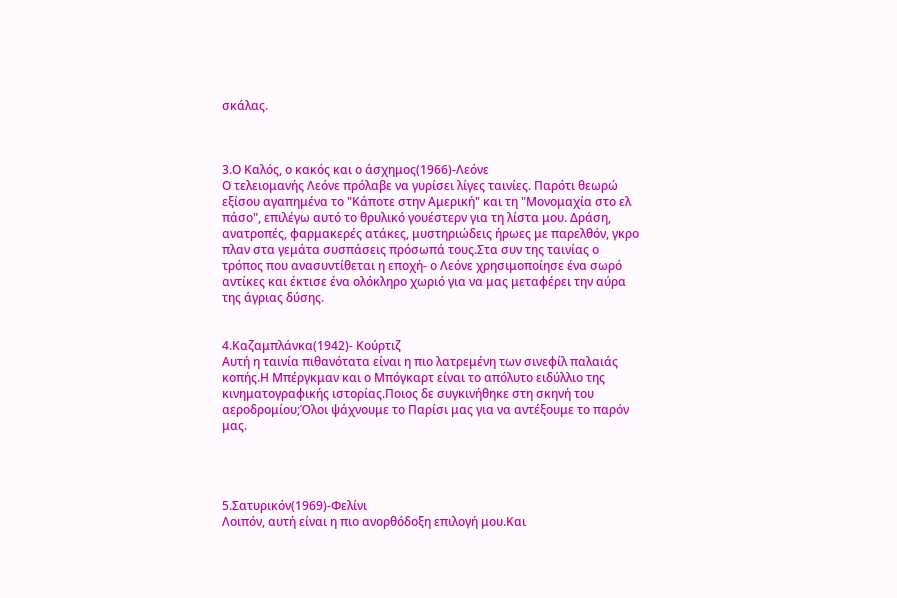σκάλας.



3.Ο Καλός, ο κακός και ο άσχημος(1966)-Λεόνε
Ο τελειομανής Λεόνε πρόλαβε να γυρίσει λίγες ταινίες. Παρότι θεωρώ εξίσου αγαπημένα το "Κάποτε στην Αμερική" και τη "Μονομαχία στο ελ πάσο", επιλέγω αυτό το θρυλικό γουέστερν για τη λίστα μου. Δράση, ανατροπές, φαρμακερές ατάκες, μυστηριώδεις ήρωες με παρελθόν, γκρο πλαν στα γεμάτα συσπάσεις πρόσωπά τους.Στα συν της ταινίας ο τρόπος που ανασυντίθεται η εποχή- ο Λεόνε χρησιμοποίησε ένα σωρό αντίκες και έκτισε ένα ολόκληρο χωριό για να μας μεταφέρει την αύρα της άγριας δύσης.


4.Καζαμπλάνκα(1942)- Κούρτιζ
Αυτή η ταινία πιθανότατα είναι η πιο λατρεμένη των σινεφίλ παλαιάς κοπής.Η Μπέργκμαν και ο Μπόγκαρτ είναι το απόλυτο ειδύλλιο της κινηματογραφικής ιστορίας.Ποιος δε συγκινήθηκε στη σκηνή του αεροδρομίου;Όλοι ψάχνουμε το Παρίσι μας για να αντέξουμε το παρόν μας.




5.Σατυρικόν(1969)-Φελίνι
Λοιπόν, αυτή είναι η πιο ανορθόδοξη επιλογή μου.Και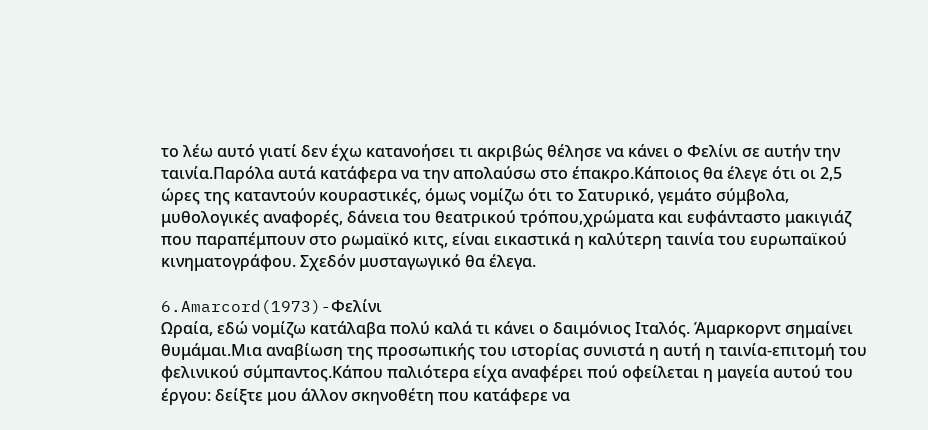το λέω αυτό γιατί δεν έχω κατανοήσει τι ακριβώς θέλησε να κάνει ο Φελίνι σε αυτήν την ταινία.Παρόλα αυτά κατάφερα να την απολαύσω στο έπακρο.Κάποιος θα έλεγε ότι οι 2,5 ώρες της καταντούν κουραστικές, όμως νομίζω ότι το Σατυρικό, γεμάτο σύμβολα, μυθολογικές αναφορές, δάνεια του θεατρικού τρόπου,χρώματα και ευφάνταστο μακιγιάζ που παραπέμπουν στο ρωμαϊκό κιτς, είναι εικαστικά η καλύτερη ταινία του ευρωπαϊκού κινηματογράφου. Σχεδόν μυσταγωγικό θα έλεγα.

6.Amarcord(1973)-Φελίνι
Ωραία, εδώ νομίζω κατάλαβα πολύ καλά τι κάνει ο δαιμόνιος Ιταλός. Άμαρκορντ σημαίνει θυμάμαι.Μια αναβίωση της προσωπικής του ιστορίας συνιστά η αυτή η ταινία-επιτομή του φελινικού σύμπαντος.Κάπου παλιότερα είχα αναφέρει πού οφείλεται η μαγεία αυτού του έργου: δείξτε μου άλλον σκηνοθέτη που κατάφερε να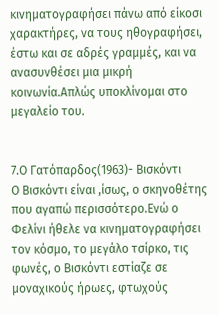κινηματογραφήσει πάνω από είκοσι χαρακτήρες, να τους ηθογραφήσει, έστω και σε αδρές γραμμές, και να ανασυνθέσει μια μικρή κοινωνία.Απλώς υποκλίνομαι στο μεγαλείο του.


7.Ο Γατόπαρδος(1963)- Βισκόντι
Ο Βισκόντι είναι ,ίσως, ο σκηνοθέτης που αγαπώ περισσότερο.Ενώ ο Φελίνι ήθελε να κινηματογραφήσει τον κόσμο, το μεγάλο τσίρκο, τις φωνές, ο Βισκόντι εστίαζε σε μοναχικούς ήρωες, φτωχούς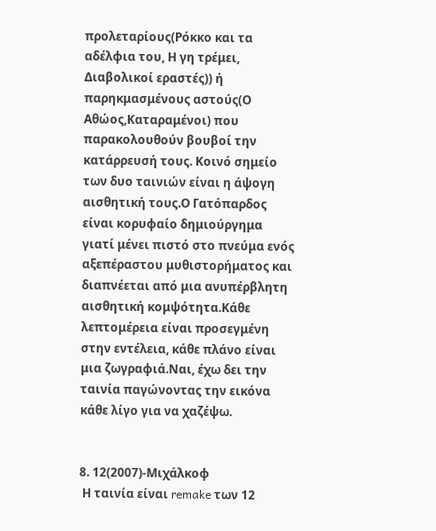προλεταρίους(Ρόκκο και τα αδέλφια του, Η γη τρέμει, Διαβολικοί εραστές)) ή παρηκμασμένους αστούς(Ο Αθώος,Καταραμένοι) που παρακολουθούν βουβοί την κατάρρευσή τους. Κοινό σημείο των δυο ταινιών είναι η άψογη αισθητική τους.Ο Γατόπαρδος είναι κορυφαίο δημιούργημα γιατί μένει πιστό στο πνεύμα ενός αξεπέραστου μυθιστορήματος και διαπνέεται από μια ανυπέρβλητη αισθητική κομψότητα.Κάθε λεπτομέρεια είναι προσεγμένη στην εντέλεια, κάθε πλάνο είναι μια ζωγραφιά.Ναι, έχω δει την ταινία παγώνοντας την εικόνα κάθε λίγο για να χαζέψω.


8. 12(2007)-Μιχάλκοφ
 Η ταινία είναι remake των 12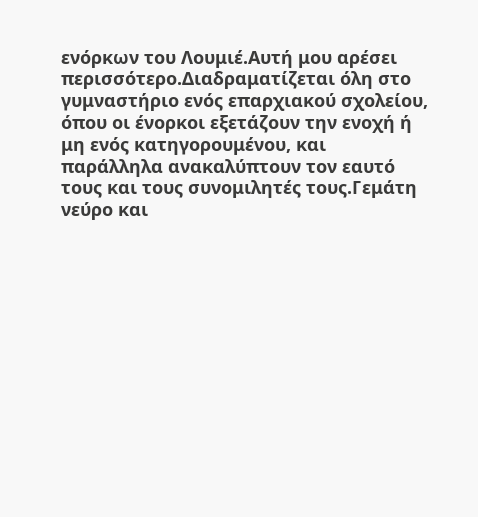ενόρκων του Λουμιέ.Αυτή μου αρέσει περισσότερο.Διαδραματίζεται όλη στο γυμναστήριο ενός επαρχιακού σχολείου, όπου οι ένορκοι εξετάζουν την ενοχή ή μη ενός κατηγορουμένου, και παράλληλα ανακαλύπτουν τον εαυτό τους και τους συνομιλητές τους.Γεμάτη νεύρο και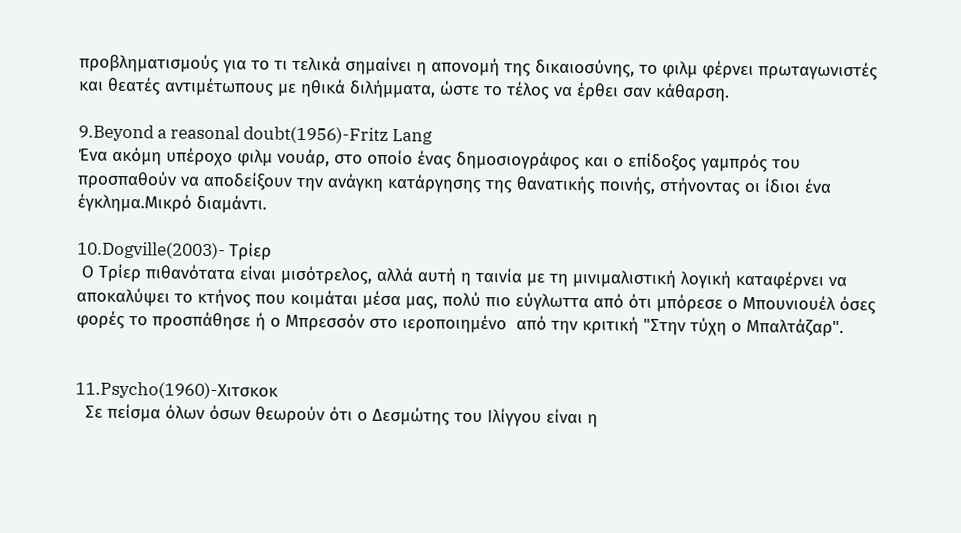προβληματισμούς για το τι τελικά σημαίνει η απονομή της δικαιοσύνης, το φιλμ φέρνει πρωταγωνιστές και θεατές αντιμέτωπους με ηθικά διλήμματα, ώστε το τέλος να έρθει σαν κάθαρση.

9.Beyond a reasonal doubt(1956)-Fritz Lang
Ένα ακόμη υπέροχο φιλμ νουάρ, στο οποίο ένας δημοσιογράφος και ο επίδοξος γαμπρός του προσπαθούν να αποδείξουν την ανάγκη κατάργησης της θανατικής ποινής, στήνοντας οι ίδιοι ένα έγκλημα.Μικρό διαμάντι.

10.Dogville(2003)- Τρίερ
 Ο Τρίερ πιθανότατα είναι μισότρελος, αλλά αυτή η ταινία με τη μινιμαλιστική λογική καταφέρνει να αποκαλύψει το κτήνος που κοιμάται μέσα μας, πολύ πιο εύγλωττα από ότι μπόρεσε ο Μπουνιουέλ όσες φορές το προσπάθησε ή ο Μπρεσσόν στο ιεροποιημένο  από την κριτική "Στην τύχη ο Μπαλτάζαρ".


11.Psycho(1960)-Χιτσκοκ
  Σε πείσμα όλων όσων θεωρούν ότι ο Δεσμώτης του Ιλίγγου είναι η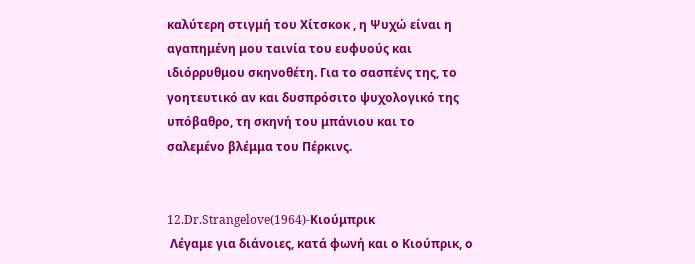καλύτερη στιγμή του Χίτσκοκ , η Ψυχώ είναι η αγαπημένη μου ταινία του ευφυούς και ιδιόρρυθμου σκηνοθέτη. Για το σασπένς της, το γοητευτικό αν και δυσπρόσιτο ψυχολογικό της υπόβαθρο, τη σκηνή του μπάνιου και το σαλεμένο βλέμμα του Πέρκινς.


12.Dr.Strangelove(1964)-Κιούμπρικ
 Λέγαμε για διάνοιες, κατά φωνή και ο Κιούπρικ, ο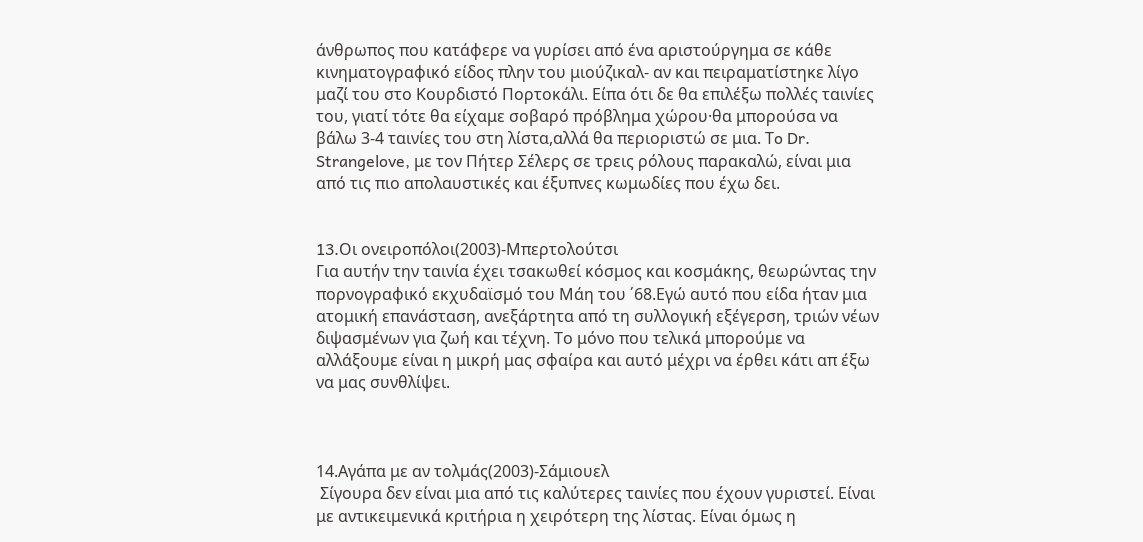άνθρωπος που κατάφερε να γυρίσει από ένα αριστούργημα σε κάθε κινηματογραφικό είδος πλην του μιούζικαλ- αν και πειραματίστηκε λίγο μαζί του στο Κουρδιστό Πορτοκάλι. Είπα ότι δε θα επιλέξω πολλές ταινίες του, γιατί τότε θα είχαμε σοβαρό πρόβλημα χώρου·θα μπορούσα να βάλω 3-4 ταινίες του στη λίστα,αλλά θα περιοριστώ σε μια. Τo Dr. Strangelove, με τον Πήτερ Σέλερς σε τρεις ρόλους παρακαλώ, είναι μια από τις πιο απολαυστικές και έξυπνες κωμωδίες που έχω δει.


13.Oι ονειροπόλοι(2003)-Μπερτολούτσι
Για αυτήν την ταινία έχει τσακωθεί κόσμος και κοσμάκης, θεωρώντας την πορνογραφικό εκχυδαϊσμό του Μάη του ΄68.Εγώ αυτό που είδα ήταν μια ατομική επανάσταση, ανεξάρτητα από τη συλλογική εξέγερση, τριών νέων διψασμένων για ζωή και τέχνη. Το μόνο που τελικά μπορούμε να αλλάξουμε είναι η μικρή μας σφαίρα και αυτό μέχρι να έρθει κάτι απ έξω να μας συνθλίψει.



14.Αγάπα με αν τολμάς(2003)-Σάμιουελ
 Σίγουρα δεν είναι μια από τις καλύτερες ταινίες που έχουν γυριστεί. Είναι με αντικειμενικά κριτήρια η χειρότερη της λίστας. Είναι όμως η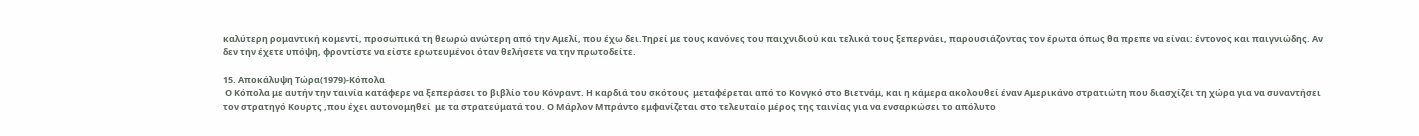καλύτερη ρομαντική κομεντί, προσωπικά τη θεωρώ ανώτερη από την Αμελί, που έχω δει.Τηρεί με τους κανόνες του παιχνιδιού και τελικά τους ξεπερνάει, παρουσιάζοντας τον έρωτα όπως θα πρεπε να είναι: έντονος και παιγνιώδης. Αν δεν την έχετε υπόψη, φροντίστε να είστε ερωτευμένοι όταν θελήσετε να την πρωτοδείτε.

15. Αποκάλυψη Τώρα(1979)-Κόπολα
 Ο Κόπολα με αυτήν την ταινία κατάφερε να ξεπεράσει το βιβλίο του Κόνραντ. Η καρδιά του σκότους  μεταφέρεται από το Κονγκό στο Βιετνάμ, και η κάμερα ακολουθεί έναν Αμερικάνο στρατιώτη που διασχίζει τη χώρα για να συναντήσει τον στρατηγό Κουρτς ,που έχει αυτονομηθεί  με τα στρατεύματά του. Ο Μάρλον Μπράντο εμφανίζεται στο τελευταίο μέρος της ταινίας για να ενσαρκώσει το απόλυτο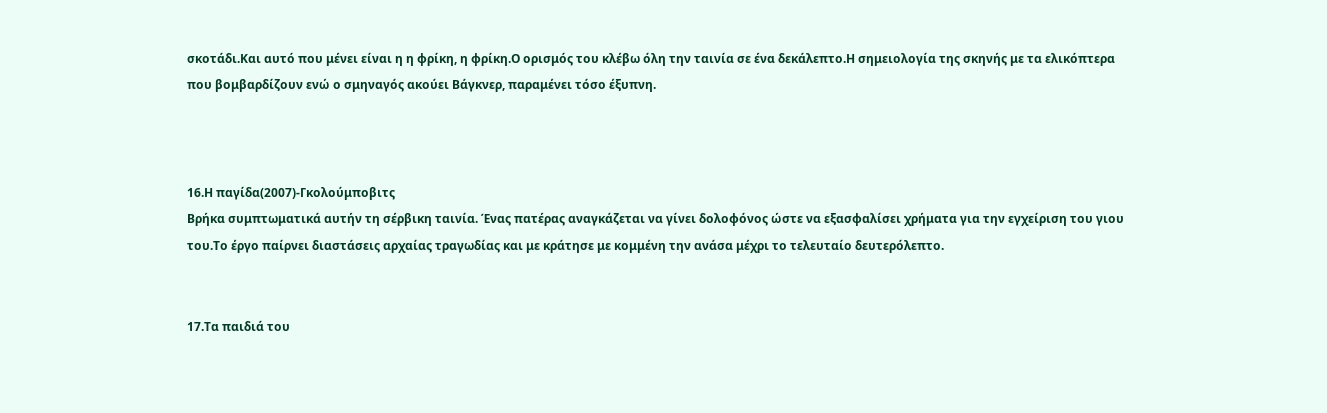σκοτάδι.Και αυτό που μένει είναι η η φρίκη, η φρίκη.Ο ορισμός του κλέβω όλη την ταινία σε ένα δεκάλεπτο.Η σημειολογία της σκηνής με τα ελικόπτερα που βομβαρδίζουν ενώ ο σμηναγός ακούει Βάγκνερ, παραμένει τόσο έξυπνη.



16.Η παγίδα(2007)-Γκολούμποβιτς
Βρήκα συμπτωματικά αυτήν τη σέρβικη ταινία. Ένας πατέρας αναγκάζεται να γίνει δολοφόνος ώστε να εξασφαλίσει χρήματα για την εγχείριση του γιου του.Το έργο παίρνει διαστάσεις αρχαίας τραγωδίας και με κράτησε με κομμένη την ανάσα μέχρι το τελευταίο δευτερόλεπτο.


17.Τα παιδιά του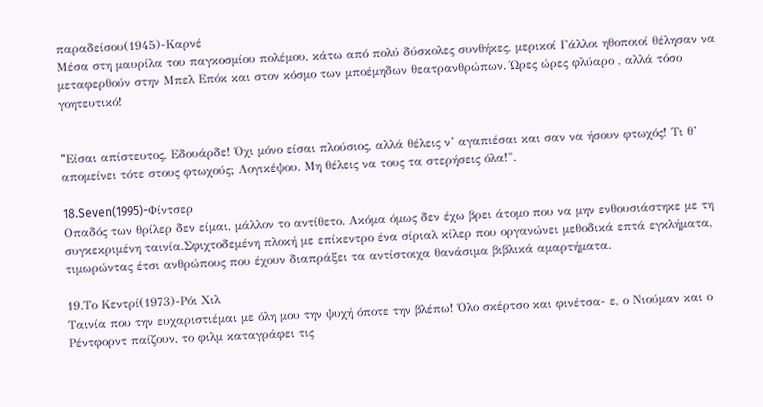παραδείσου(1945)-Καρνέ
Μέσα στη μαυρίλα του παγκοσμίου πολέμου, κάτω από πολύ δύσκολες συνθήκες, μερικοί Γάλλοι ηθοποιοί θέλησαν να μεταφερθούν στην Μπελ Επόκ και στον κόσμο των μποέμηδων θεατρανθρώπων. Ώρες ώρες φλύαρο , αλλά τόσο γοητευτικό!


"Eίσαι απίστευτος, Εδουάρδε! Όχι μόνο είσαι πλούσιος, αλλά θέλεις ν’ αγαπιέσαι και σαν να ήσουν φτωχός! Τι θ’ απομείνει τότε στους φτωχούς; Λογικέψου. Mη θέλεις να τους τα στερήσεις όλα!".

18.Seven(1995)-Φίντσερ
Οπαδός των θρίλερ δεν είμαι, μάλλον το αντίθετο. Ακόμα όμως δεν έχω βρει άτομο που να μην ενθουσιάστηκε με τη συγκεκριμένη ταινία.Σφιχτοδεμένη πλοκή με επίκεντρο ένα σίριαλ κίλερ που οργανώνει μεθοδικά επτά εγκλήματα, τιμωρώντας έτσι ανθρώπους που έχουν διαπράξει τα αντίστοιχα θανάσιμα βιβλικά αμαρτήματα.

19.Το Κεντρί(1973)-Ρόι Χιλ
Ταινία που την ευχαριστιέμαι με όλη μου την ψυχή όποτε την βλέπω! Όλο σκέρτσο και φινέτσα- ε, ο Νιούμαν και ο Ρέντφορντ παίζουν, το φιλμ καταγράφει τις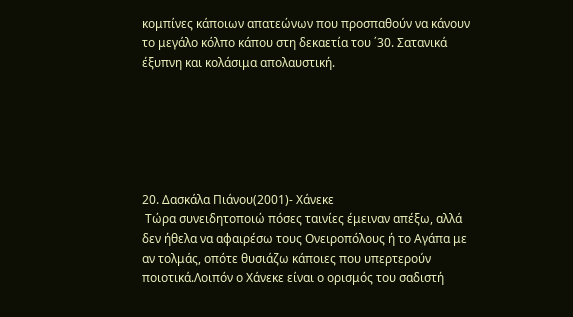κομπίνες κάποιων απατεώνων που προσπαθούν να κάνουν το μεγάλο κόλπο κάπου στη δεκαετία του ΄30. Σατανικά έξυπνη και κολάσιμα απολαυστική.






20. Δασκάλα Πιάνου(2001)- Χάνεκε
 Τώρα συνειδητοποιώ πόσες ταινίες έμειναν απέξω, αλλά δεν ήθελα να αφαιρέσω τους Ονειροπόλους ή το Αγάπα με αν τολμάς, οπότε θυσιάζω κάποιες που υπερτερούν ποιοτικά.Λοιπόν ο Χάνεκε είναι ο ορισμός του σαδιστή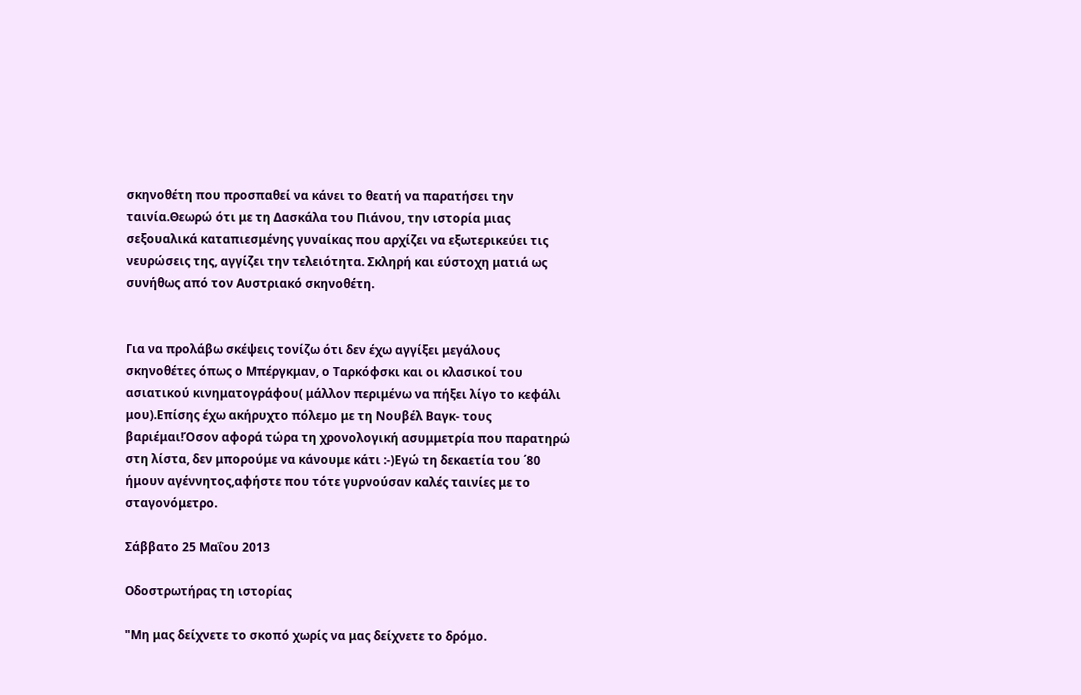σκηνοθέτη που προσπαθεί να κάνει το θεατή να παρατήσει την ταινία.Θεωρώ ότι με τη Δασκάλα του Πιάνου, την ιστορία μιας σεξουαλικά καταπιεσμένης γυναίκας που αρχίζει να εξωτερικεύει τις νευρώσεις της, αγγίζει την τελειότητα. Σκληρή και εύστοχη ματιά ως συνήθως από τον Αυστριακό σκηνοθέτη.


Για να προλάβω σκέψεις τονίζω ότι δεν έχω αγγίξει μεγάλους σκηνοθέτες όπως ο Μπέργκμαν, ο Ταρκόφσκι και οι κλασικοί του ασιατικού κινηματογράφου( μάλλον περιμένω να πήξει λίγο το κεφάλι μου).Επίσης έχω ακήρυχτο πόλεμο με τη Νουβέλ Βαγκ- τους βαριέμαι!Όσον αφορά τώρα τη χρονολογική ασυμμετρία που παρατηρώ στη λίστα, δεν μπορούμε να κάνουμε κάτι :-)Εγώ τη δεκαετία του ΄80 ήμουν αγέννητος,αφήστε που τότε γυρνούσαν καλές ταινίες με το σταγονόμετρο.

Σάββατο 25 Μαΐου 2013

Οδοστρωτήρας τη ιστορίας

"Μη μας δείχνετε το σκοπό χωρίς να μας δείχνετε το δρόμο.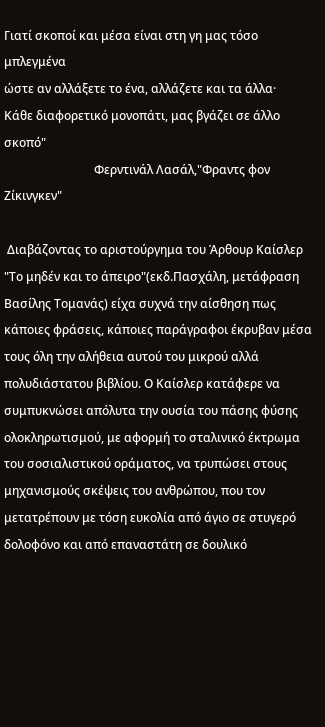Γιατί σκοποί και μέσα είναι στη γη μας τόσο μπλεγμένα
ώστε αν αλλάξετε το ένα, αλλάζετε και τα άλλα·
Κάθε διαφορετικό μονοπάτι, μας βγάζει σε άλλο σκοπό"
                              Φερντινάλ Λασάλ,"Φραντς φον Ζίκινγκεν"

 Διαβάζοντας το αριστούργημα του Άρθουρ Καίσλερ "Το μηδέν και το άπειρο"(εκδ.Πασχάλη, μετάφραση Βασίλης Τομανάς) είχα συχνά την αίσθηση πως κάποιες φράσεις, κάποιες παράγραφοι έκρυβαν μέσα τους όλη την αλήθεια αυτού του μικρού αλλά πολυδιάστατου βιβλίου. Ο Καίσλερ κατάφερε να συμπυκνώσει απόλυτα την ουσία του πάσης φύσης ολοκληρωτισμού, με αφορμή το σταλινικό έκτρωμα του σοσιαλιστικού οράματος, να τρυπώσει στους μηχανισμούς σκέψεις του ανθρώπου, που τον μετατρέπουν με τόση ευκολία από άγιο σε στυγερό δολοφόνο και από επαναστάτη σε δουλικό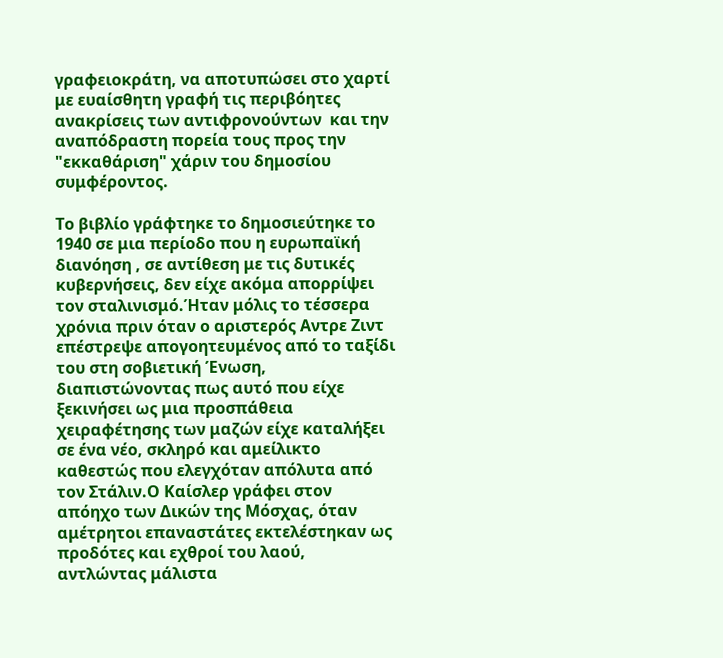γραφειοκράτη, να αποτυπώσει στο χαρτί με ευαίσθητη γραφή τις περιβόητες ανακρίσεις των αντιφρονούντων  και την αναπόδραστη πορεία τους προς την "εκκαθάριση" χάριν του δημοσίου συμφέροντος.

Το βιβλίο γράφτηκε το δημοσιεύτηκε το 1940 σε μια περίοδο που η ευρωπαϊκή διανόηση , σε αντίθεση με τις δυτικές κυβερνήσεις, δεν είχε ακόμα απορρίψει τον σταλινισμό.Ήταν μόλις το τέσσερα χρόνια πριν όταν ο αριστερός Αντρε Ζιντ επέστρεψε απογοητευμένος από το ταξίδι του στη σοβιετική Ένωση, διαπιστώνοντας πως αυτό που είχε ξεκινήσει ως μια προσπάθεια χειραφέτησης των μαζών είχε καταλήξει σε ένα νέο, σκληρό και αμείλικτο καθεστώς που ελεγχόταν απόλυτα από τον Στάλιν.Ο Καίσλερ γράφει στον απόηχο των Δικών της Μόσχας, όταν αμέτρητοι επαναστάτες εκτελέστηκαν ως προδότες και εχθροί του λαού, αντλώντας μάλιστα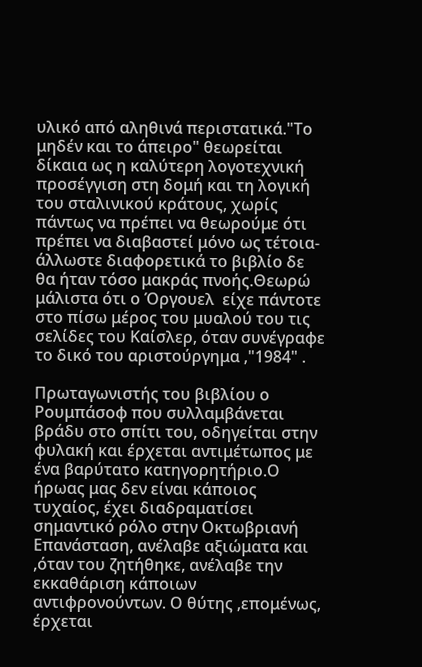υλικό από αληθινά περιστατικά."Το μηδέν και το άπειρο" θεωρείται δίκαια ως η καλύτερη λογοτεχνική προσέγγιση στη δομή και τη λογική του σταλινικού κράτους, χωρίς πάντως να πρέπει να θεωρούμε ότι πρέπει να διαβαστεί μόνο ως τέτοια- άλλωστε διαφορετικά το βιβλίο δε θα ήταν τόσο μακράς πνοής.Θεωρώ μάλιστα ότι ο Όργουελ  είχε πάντοτε στο πίσω μέρος του μυαλού του τις σελίδες του Καίσλερ, όταν συνέγραφε το δικό του αριστούργημα ,"1984" .

Πρωταγωνιστής του βιβλίου ο Ρουμπάσοφ που συλλαμβάνεται βράδυ στο σπίτι του, οδηγείται στην φυλακή και έρχεται αντιμέτωπος με ένα βαρύτατο κατηγορητήριο.Ο ήρωας μας δεν είναι κάποιος τυχαίος, έχει διαδραματίσει σημαντικό ρόλο στην Οκτωβριανή Επανάσταση, ανέλαβε αξιώματα και ,όταν του ζητήθηκε, ανέλαβε την εκκαθάριση κάποιων αντιφρονούντων. Ο θύτης ,επομένως, έρχεται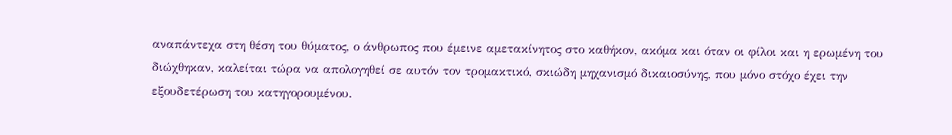αναπάντεχα στη θέση του θύματος, ο άνθρωπος που έμεινε αμετακίνητος στο καθήκον, ακόμα και όταν οι φίλοι και η ερωμένη του διώχθηκαν, καλείται τώρα να απολογηθεί σε αυτόν τον τρομακτικό, σκιώδη μηχανισμό δικαιοσύνης, που μόνο στόχο έχει την εξουδετέρωση του κατηγορουμένου.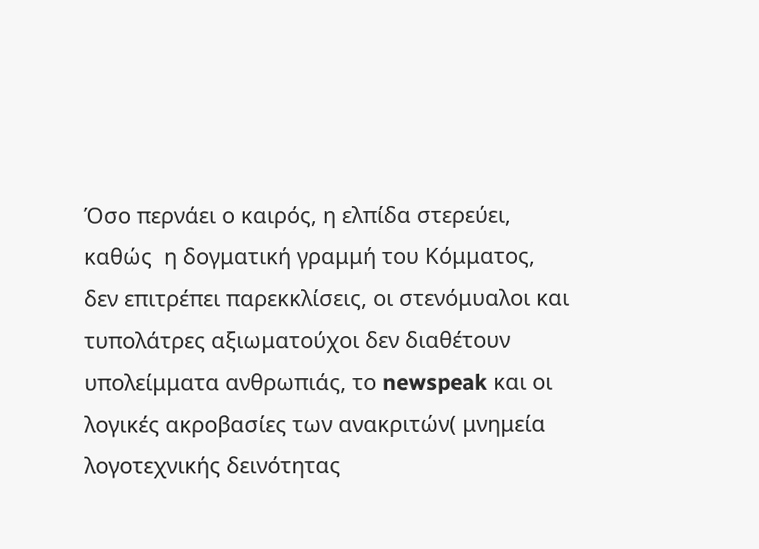Όσο περνάει ο καιρός, η ελπίδα στερεύει, καθώς  η δογματική γραμμή του Κόμματος, δεν επιτρέπει παρεκκλίσεις, οι στενόμυαλοι και τυπολάτρες αξιωματούχοι δεν διαθέτουν υπολείμματα ανθρωπιάς, το newspeak και οι λογικές ακροβασίες των ανακριτών( μνημεία λογοτεχνικής δεινότητας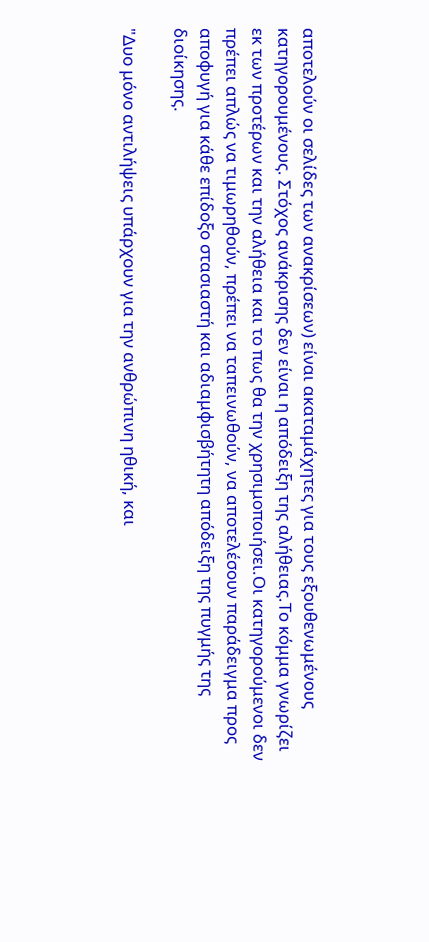αποτελούν οι σελίδες των ανακρίσεων) είναι ακαταμάχητες για τους εξουθενωμένους κατηγορουμένους. Στόχος ανάκρισης δεν είναι η απόδειξη της αλήθειας.Το κόμμα γνωρίζει εκ των προτέρων και την αλήθεια και το πως θα την χρησιμοποιήσει.Οι κατηγορούμενοι δεν πρέπει απλώς να τιμωρηθούν, πρέπει να ταπεινωθούν, να αποτελέσουν παράδειγμα προς αποφυγή για κάθε επίδοξο στασιαστή και αδιαμφισβήτητη απόδειξη της πυγμής της διοίκησης.

"Δυο μόνο αντιλήψεις υπάρχουν για την ανθρώπινη ηθική, και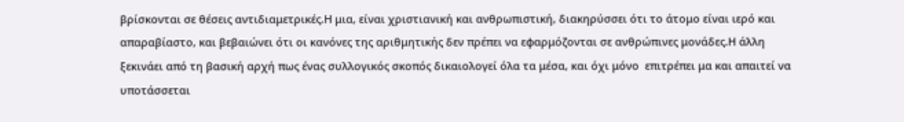βρίσκονται σε θέσεις αντιδιαμετρικές.Η μια, είναι χριστιανική και ανθρωπιστική, διακηρύσσει ότι το άτομο είναι ιερό και απαραβίαστο, και βεβαιώνει ότι οι κανόνες της αριθμητικής δεν πρέπει να εφαρμόζονται σε ανθρώπινες μονάδες.Η άλλη ξεκινάει από τη βασική αρχή πως ένας συλλογικός σκοπός δικαιολογεί όλα τα μέσα, και όχι μόνο  επιτρέπει μα και απαιτεί να υποτάσσεται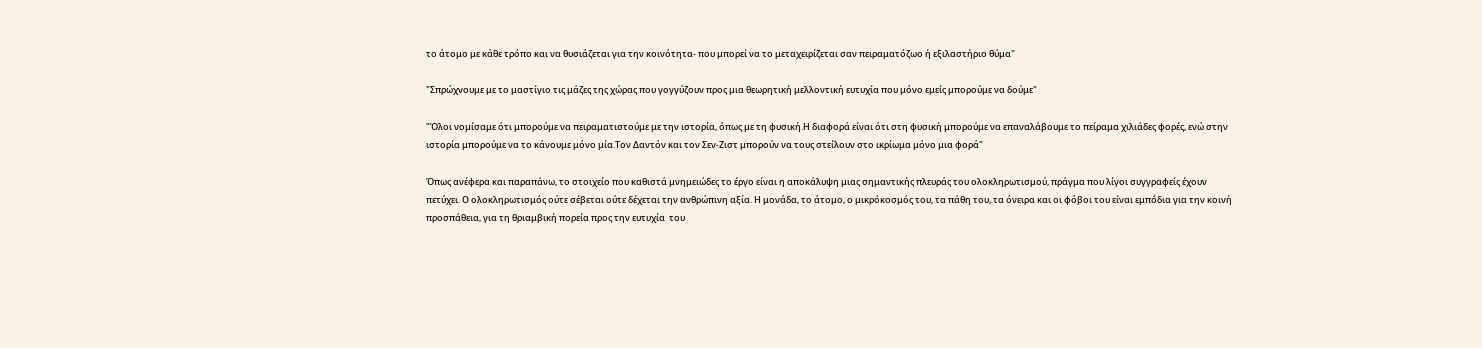το άτομο με κάθε τρόπο και να θυσιάζεται για την κοινότητα- που μπορεί να το μεταχειρίζεται σαν πειραματόζωο ή εξιλαστήριο θύμα"

"Σπρώχνουμε με το μαστίγιο τις μάζες της χώρας που γογγύζουν προς μια θεωρητική μελλοντική ευτυχία που μόνο εμείς μπορούμε να δούμε"

"Όλοι νομίσαμε ότι μπορούμε να πειραματιστούμε με την ιστορία, όπως με τη φυσική.Η διαφορά είναι ότι στη φυσική μπορούμε να επαναλάβουμε το πείραμα χιλιάδες φορές, ενώ στην ιστορία μπορούμε να το κάνουμε μόνο μία.Τον Δαντόν και τον Σεν-Ζιστ μπορούν να τους στείλουν στο ικρίωμα μόνο μια φορά"

Όπως ανέφερα και παραπάνω, το στοιχείο που καθιστά μνημειώδες το έργο είναι η αποκάλυψη μιας σημαντικής πλευράς του ολοκληρωτισμού, πράγμα που λίγοι συγγραφείς έχουν πετύχει. Ο ολοκληρωτισμός ούτε σέβεται ούτε δέχεται την ανθρώπινη αξία. Η μονάδα, το άτομο, ο μικρόκοσμός του, τα πάθη του, τα όνειρα και οι φόβοι του είναι εμπόδια για την κοινή προσπάθεια, για τη θριαμβική πορεία προς την ευτυχία  του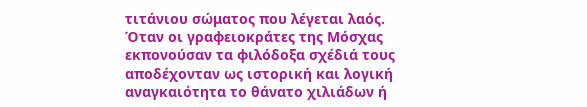τιτάνιου σώματος που λέγεται λαός. Όταν οι γραφειοκράτες της Μόσχας εκπονούσαν τα φιλόδοξα σχέδιά τους αποδέχονταν ως ιστορική και λογική αναγκαιότητα το θάνατο χιλιάδων ή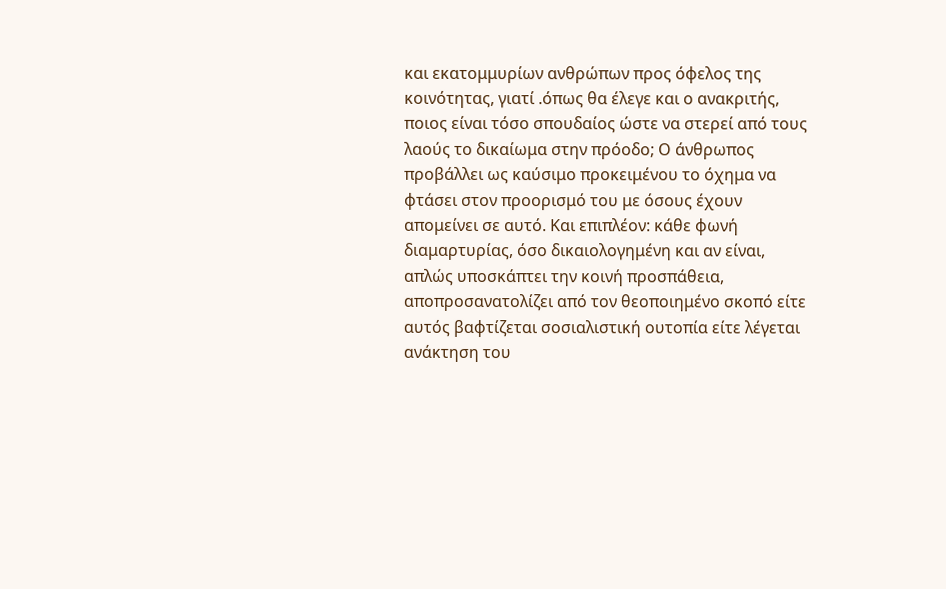και εκατομμυρίων ανθρώπων προς όφελος της κοινότητας, γιατί .όπως θα έλεγε και ο ανακριτής, ποιος είναι τόσο σπουδαίος ώστε να στερεί από τους λαούς το δικαίωμα στην πρόοδο; Ο άνθρωπος προβάλλει ως καύσιμο προκειμένου το όχημα να φτάσει στον προορισμό του με όσους έχουν απομείνει σε αυτό. Και επιπλέον: κάθε φωνή διαμαρτυρίας, όσο δικαιολογημένη και αν είναι, απλώς υποσκάπτει την κοινή προσπάθεια, αποπροσανατολίζει από τον θεοποιημένο σκοπό είτε αυτός βαφτίζεται σοσιαλιστική ουτοπία είτε λέγεται ανάκτηση του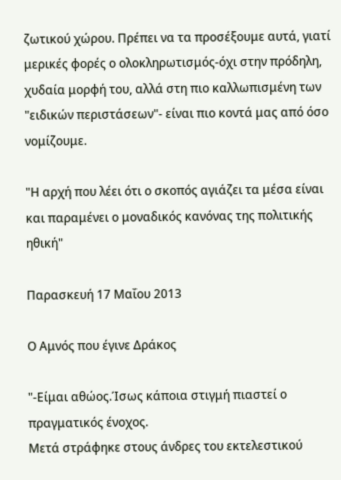ζωτικού χώρου. Πρέπει να τα προσέξουμε αυτά, γιατί μερικές φορές ο ολοκληρωτισμός-όχι στην πρόδηλη, χυδαία μορφή του, αλλά στη πιο καλλωπισμένη των "ειδικών περιστάσεων"- είναι πιο κοντά μας από όσο νομίζουμε.

"Η αρχή που λέει ότι ο σκοπός αγιάζει τα μέσα είναι και παραμένει ο μοναδικός κανόνας της πολιτικής ηθική"

Παρασκευή 17 Μαΐου 2013

Ο Αμνός που έγινε Δράκος

"-Είμαι αθώος.Ίσως κάποια στιγμή πιαστεί ο πραγματικός ένοχος.
Μετά στράφηκε στους άνδρες του εκτελεστικού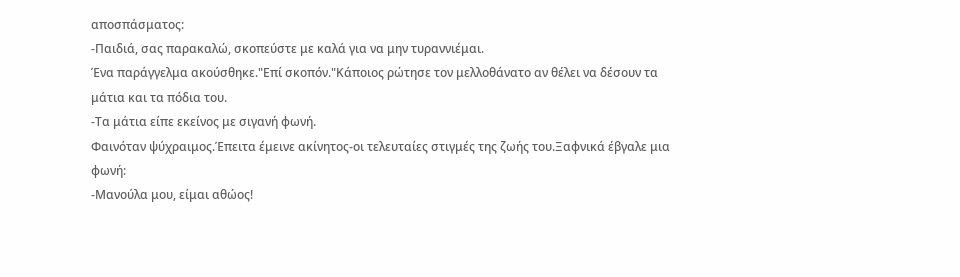αποσπάσματος:
-Παιδιά, σας παρακαλώ, σκοπεύστε με καλά για να μην τυραννιέμαι.
Ένα παράγγελμα ακούσθηκε."Επί σκοπόν."Κάποιος ρώτησε τον μελλοθάνατο αν θέλει να δέσουν τα μάτια και τα πόδια του.
-Τα μάτια είπε εκείνος με σιγανή φωνή.
Φαινόταν ψύχραιμος.Έπειτα έμεινε ακίνητος-οι τελευταίες στιγμές της ζωής του.Ξαφνικά έβγαλε μια φωνή:
-Μανούλα μου, είμαι αθώος!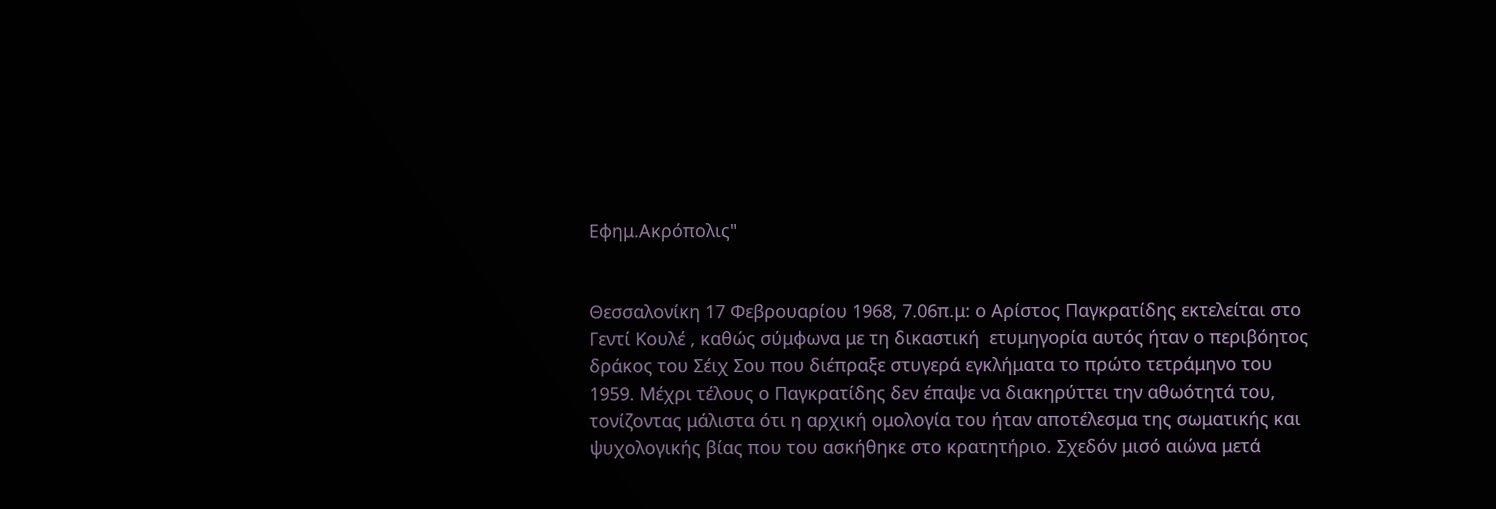Εφημ.Ακρόπολις"


Θεσσαλονίκη 17 Φεβρουαρίου 1968, 7.06π.μ: ο Αρίστος Παγκρατίδης εκτελείται στο Γεντί Κουλέ , καθώς σύμφωνα με τη δικαστική  ετυμηγορία αυτός ήταν ο περιβόητος δράκος του Σέιχ Σου που διέπραξε στυγερά εγκλήματα το πρώτο τετράμηνο του 1959. Μέχρι τέλους ο Παγκρατίδης δεν έπαψε να διακηρύττει την αθωότητά του, τονίζοντας μάλιστα ότι η αρχική ομολογία του ήταν αποτέλεσμα της σωματικής και ψυχολογικής βίας που του ασκήθηκε στο κρατητήριο. Σχεδόν μισό αιώνα μετά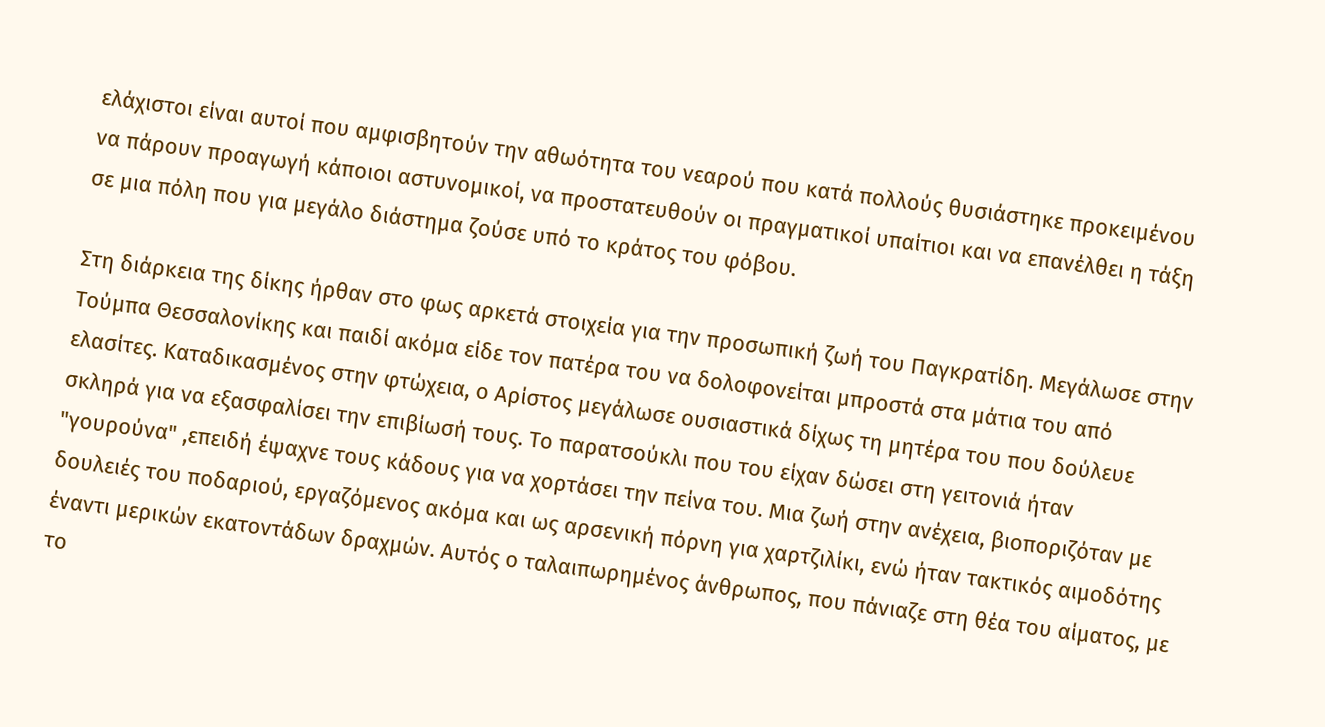ελάχιστοι είναι αυτοί που αμφισβητούν την αθωότητα του νεαρού που κατά πολλούς θυσιάστηκε προκειμένου να πάρουν προαγωγή κάποιοι αστυνομικοί, να προστατευθούν οι πραγματικοί υπαίτιοι και να επανέλθει η τάξη σε μια πόλη που για μεγάλο διάστημα ζούσε υπό το κράτος του φόβου.

Στη διάρκεια της δίκης ήρθαν στο φως αρκετά στοιχεία για την προσωπική ζωή του Παγκρατίδη. Μεγάλωσε στην Τούμπα Θεσσαλονίκης και παιδί ακόμα είδε τον πατέρα του να δολοφονείται μπροστά στα μάτια του από ελασίτες. Καταδικασμένος στην φτώχεια, ο Αρίστος μεγάλωσε ουσιαστικά δίχως τη μητέρα του που δούλευε σκληρά για να εξασφαλίσει την επιβίωσή τους. Το παρατσούκλι που του είχαν δώσει στη γειτονιά ήταν "γουρούνα" ,επειδή έψαχνε τους κάδους για να χορτάσει την πείνα του. Μια ζωή στην ανέχεια, βιοποριζόταν με δουλειές του ποδαριού, εργαζόμενος ακόμα και ως αρσενική πόρνη για χαρτζιλίκι, ενώ ήταν τακτικός αιμοδότης έναντι μερικών εκατοντάδων δραχμών. Αυτός ο ταλαιπωρημένος άνθρωπος, που πάνιαζε στη θέα του αίματος, με το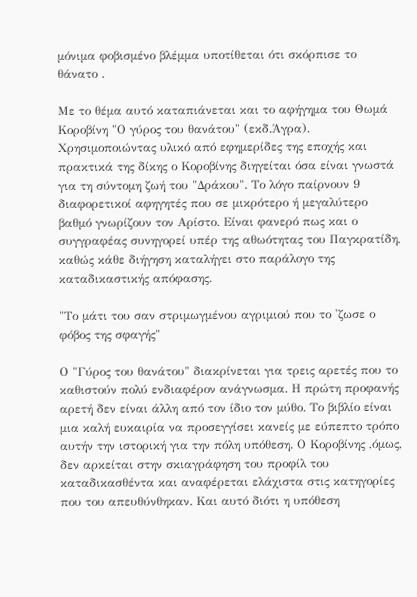μόνιμα φοβισμένο βλέμμα υποτίθεται ότι σκόρπισε το θάνατο .

Με το θέμα αυτό καταπιάνεται και το αφήγημα του Θωμά Κοροβίνη "Ο γύρος του θανάτου" (εκδ.Άγρα). Χρησιμοποιώντας υλικό από εφημερίδες της εποχής και πρακτικά της δίκης ο Κοροβίνης διηγείται όσα είναι γνωστά για τη σύντομη ζωή του "Δράκου". Το λόγο παίρνουν 9 διαφορετικοί αφηγητές που σε μικρότερο ή μεγαλύτερο βαθμό γνωρίζουν τον Αρίστο. Είναι φανερό πως και ο συγγραφέας συνηγορεί υπέρ της αθωότητας του Παγκρατίδη, καθώς κάθε διήγηση καταλήγει στο παράλογο της καταδικαστικής απόφασης.

"Το μάτι του σαν στριμωγμένου αγριμιού που το 'ζωσε ο φόβος της σφαγής"

Ο "Γύρος του θανάτου" διακρίνεται για τρεις αρετές που το καθιστούν πολύ ενδιαφέρον ανάγνωσμα. Η πρώτη προφανής αρετή δεν είναι άλλη από τον ίδιο τον μύθο. Το βιβλίο είναι μια καλή ευκαιρία να προσεγγίσει κανείς με εύπεπτο τρόπο αυτήν την ιστορική για την πόλη υπόθεση. Ο Κοροβίνης ,όμως, δεν αρκείται στην σκιαγράφηση του προφίλ του καταδικασθέντα και αναφέρεται ελάχιστα στις κατηγορίες που του απευθύνθηκαν. Και αυτό διότι η υπόθεση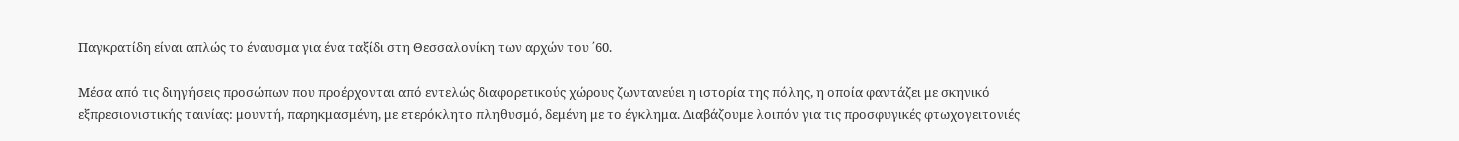Παγκρατίδη είναι απλώς το έναυσμα για ένα ταξίδι στη Θεσσαλονίκη των αρχών του ΄60.

Μέσα από τις διηγήσεις προσώπων που προέρχονται από εντελώς διαφορετικούς χώρους ζωντανεύει η ιστορία της πόλης, η οποία φαντάζει με σκηνικό εξπρεσιονιστικής ταινίας: μουντή, παρηκμασμένη, με ετερόκλητο πληθυσμό, δεμένη με το έγκλημα. Διαβάζουμε λοιπόν για τις προσφυγικές φτωχογειτονιές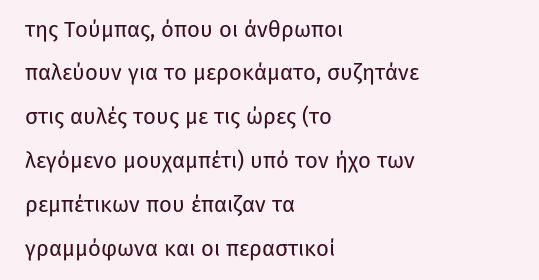της Τούμπας, όπου οι άνθρωποι παλεύουν για το μεροκάματο, συζητάνε στις αυλές τους με τις ώρες (το λεγόμενο μουχαμπέτι) υπό τον ήχο των ρεμπέτικων που έπαιζαν τα γραμμόφωνα και οι περαστικοί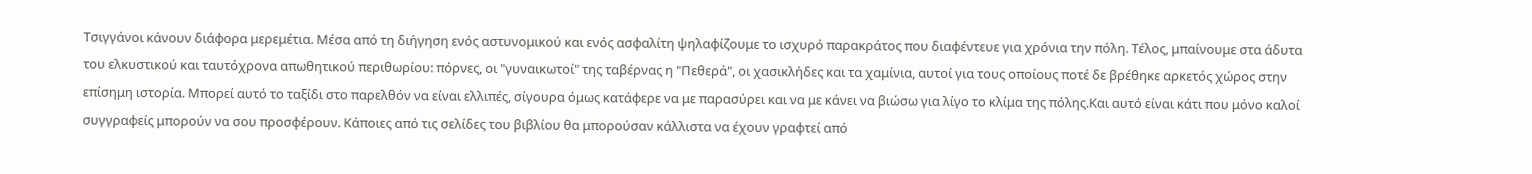Τσιγγάνοι κάνουν διάφορα μερεμέτια. Μέσα από τη διήγηση ενός αστυνομικού και ενός ασφαλίτη ψηλαφίζουμε το ισχυρό παρακράτος που διαφέντευε για χρόνια την πόλη. Τέλος, μπαίνουμε στα άδυτα του ελκυστικού και ταυτόχρονα απωθητικού περιθωρίου: πόρνες, οι "γυναικωτοί" της ταβέρνας η "Πεθερά", οι χασικλήδες και τα χαμίνια, αυτοί για τους οποίους ποτέ δε βρέθηκε αρκετός χώρος στην επίσημη ιστορία. Μπορεί αυτό το ταξίδι στο παρελθόν να είναι ελλιπές, σίγουρα όμως κατάφερε να με παρασύρει και να με κάνει να βιώσω για λίγο το κλίμα της πόλης.Και αυτό είναι κάτι που μόνο καλοί συγγραφείς μπορούν να σου προσφέρουν. Κάποιες από τις σελίδες του βιβλίου θα μπορούσαν κάλλιστα να έχουν γραφτεί από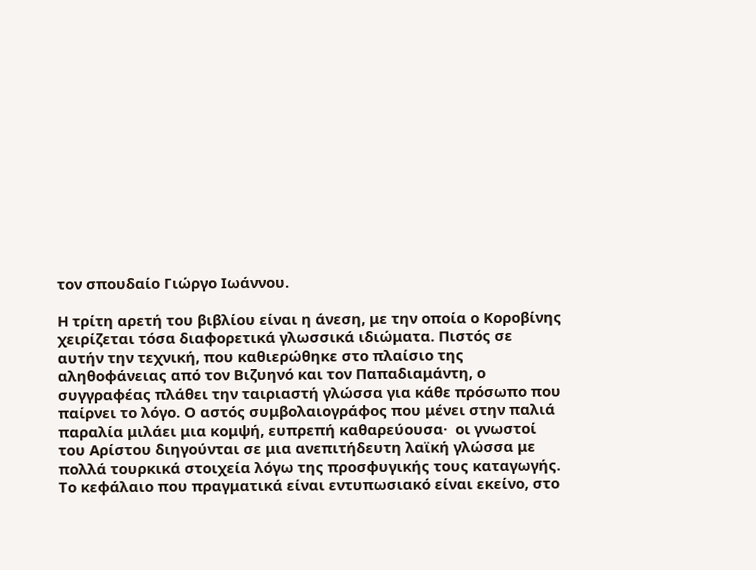τον σπουδαίο Γιώργο Ιωάννου.

Η τρίτη αρετή του βιβλίου είναι η άνεση, με την οποία ο Κοροβίνης χειρίζεται τόσα διαφορετικά γλωσσικά ιδιώματα. Πιστός σε αυτήν την τεχνική, που καθιερώθηκε στο πλαίσιο της αληθοφάνειας από τον Βιζυηνό και τον Παπαδιαμάντη, ο συγγραφέας πλάθει την ταιριαστή γλώσσα για κάθε πρόσωπο που παίρνει το λόγο. Ο αστός συμβολαιογράφος που μένει στην παλιά παραλία μιλάει μια κομψή, ευπρεπή καθαρεύουσα·  οι γνωστοί του Αρίστου διηγούνται σε μια ανεπιτήδευτη λαϊκή γλώσσα με πολλά τουρκικά στοιχεία λόγω της προσφυγικής τους καταγωγής. Το κεφάλαιο που πραγματικά είναι εντυπωσιακό είναι εκείνο, στο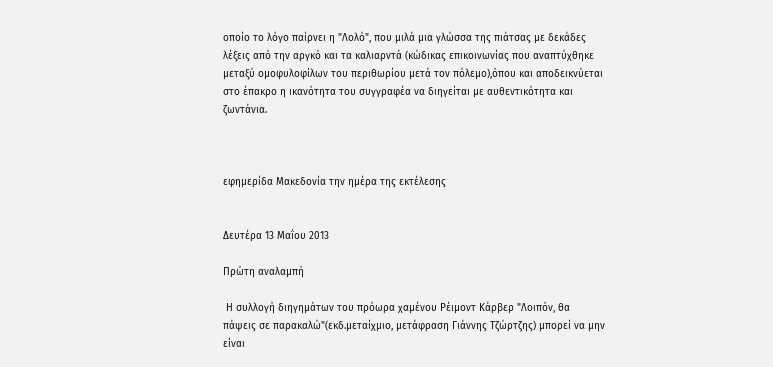οποίο το λόγο παίρνει η "Λολό", που μιλά μια γλώσσα της πιάτσας με δεκάδες λέξεις από την αργκό και τα καλιαρντά (κώδικας επικοινωνίας που αναπτύχθηκε μεταξύ ομοφυλοφίλων του περιθωρίου μετά τον πόλεμο),όπου και αποδεικνύεται στο έπακρο η ικανότητα του συγγραφέα να διηγείται με αυθεντικότητα και ζωντάνια.



εφημερίδα Μακεδονία την ημέρα της εκτέλεσης


Δευτέρα 13 Μαΐου 2013

Πρώτη αναλαμπή

 Η συλλογή διηγημάτων του πρόωρα χαμένου Ρέιμοντ Κάρβερ "Λοιπόν, θα πάψεις σε παρακαλώ"(εκδ.μεταίχμιο, μετάφραση Γιάννης Τζώρτζης) μπορεί να μην είναι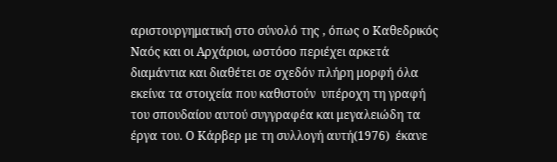αριστουργηματική στο σύνολό της , όπως ο Καθεδρικός Ναός και οι Αρχάριοι, ωστόσο περιέχει αρκετά διαμάντια και διαθέτει σε σχεδόν πλήρη μορφή όλα εκείνα τα στοιχεία που καθιστούν  υπέροχη τη γραφή του σπουδαίου αυτού συγγραφέα και μεγαλειώδη τα έργα του. Ο Κάρβερ με τη συλλογή αυτή(1976)  έκανε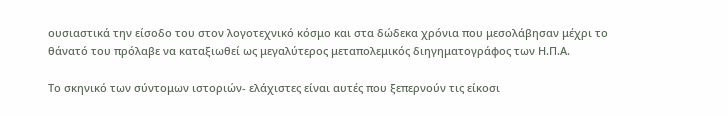ουσιαστικά την είσοδο του στον λογοτεχνικό κόσμο και στα δώδεκα χρόνια που μεσολάβησαν μέχρι το θάνατό του πρόλαβε να καταξιωθεί ως μεγαλύτερος μεταπολεμικός διηγηματογράφος των Η.Π.Α.

Το σκηνικό των σύντομων ιστοριών- ελάχιστες είναι αυτές που ξεπερνούν τις είκοσι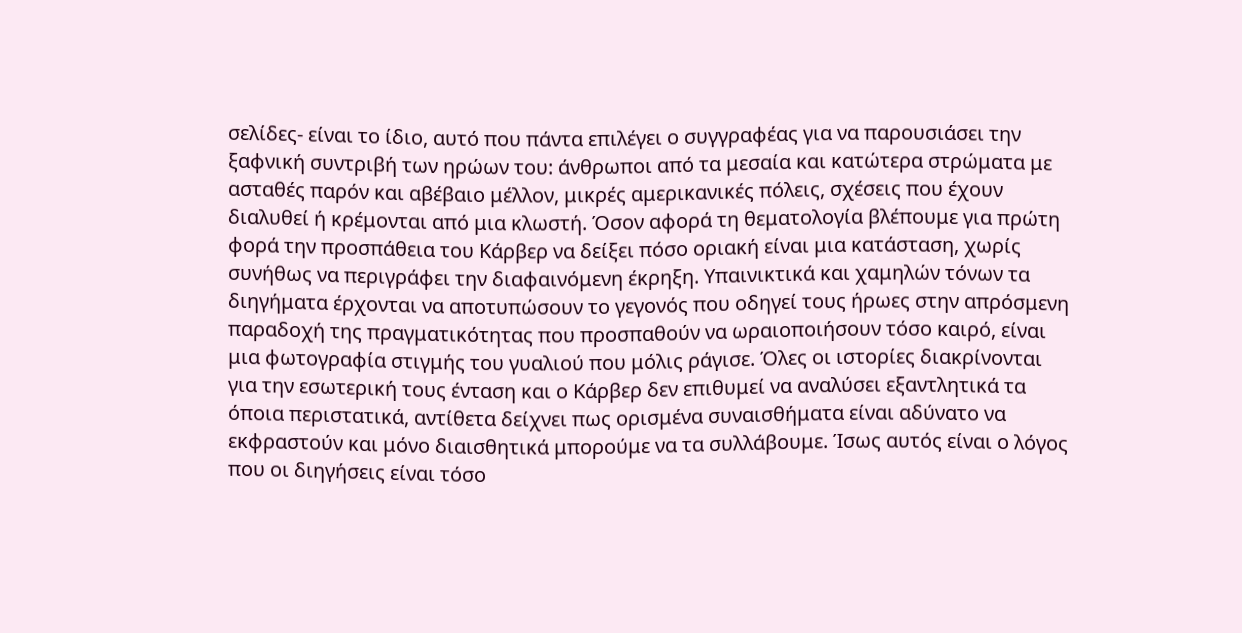σελίδες- είναι το ίδιο, αυτό που πάντα επιλέγει ο συγγραφέας για να παρουσιάσει την ξαφνική συντριβή των ηρώων του: άνθρωποι από τα μεσαία και κατώτερα στρώματα με ασταθές παρόν και αβέβαιο μέλλον, μικρές αμερικανικές πόλεις, σχέσεις που έχουν διαλυθεί ή κρέμονται από μια κλωστή. Όσον αφορά τη θεματολογία βλέπουμε για πρώτη φορά την προσπάθεια του Κάρβερ να δείξει πόσο οριακή είναι μια κατάσταση, χωρίς συνήθως να περιγράφει την διαφαινόμενη έκρηξη. Υπαινικτικά και χαμηλών τόνων τα διηγήματα έρχονται να αποτυπώσουν το γεγονός που οδηγεί τους ήρωες στην απρόσμενη παραδοχή της πραγματικότητας που προσπαθούν να ωραιοποιήσουν τόσο καιρό, είναι μια φωτογραφία στιγμής του γυαλιού που μόλις ράγισε. Όλες οι ιστορίες διακρίνονται για την εσωτερική τους ένταση και ο Κάρβερ δεν επιθυμεί να αναλύσει εξαντλητικά τα όποια περιστατικά, αντίθετα δείχνει πως ορισμένα συναισθήματα είναι αδύνατο να εκφραστούν και μόνο διαισθητικά μπορούμε να τα συλλάβουμε. Ίσως αυτός είναι ο λόγος που οι διηγήσεις είναι τόσο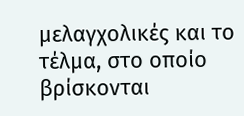μελαγχολικές και το τέλμα, στο οποίο βρίσκονται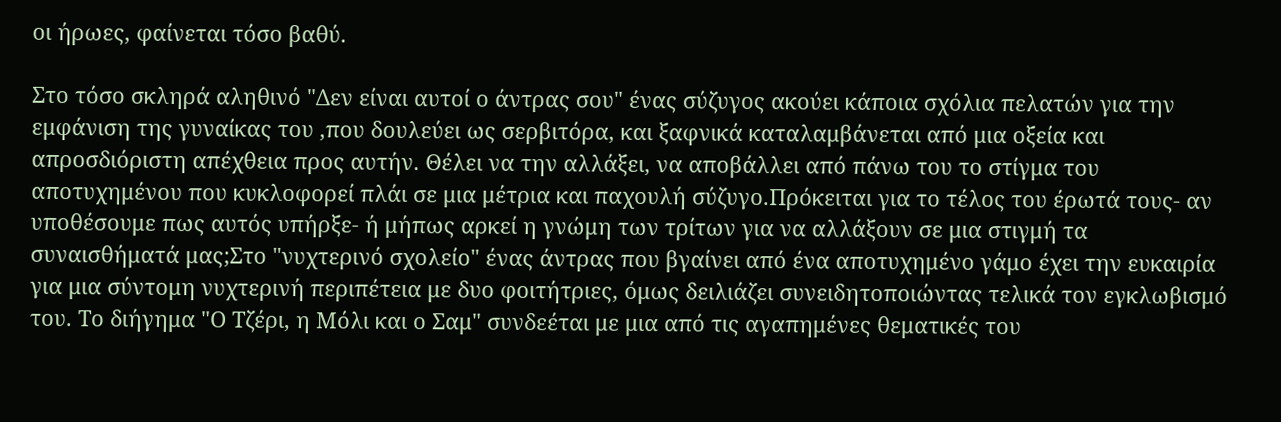οι ήρωες, φαίνεται τόσο βαθύ.

Στο τόσο σκληρά αληθινό "Δεν είναι αυτοί ο άντρας σου" ένας σύζυγος ακούει κάποια σχόλια πελατών για την εμφάνιση της γυναίκας του ,που δουλεύει ως σερβιτόρα, και ξαφνικά καταλαμβάνεται από μια οξεία και απροσδιόριστη απέχθεια προς αυτήν. Θέλει να την αλλάξει, να αποβάλλει από πάνω του το στίγμα του αποτυχημένου που κυκλοφορεί πλάι σε μια μέτρια και παχουλή σύζυγο.Πρόκειται για το τέλος του έρωτά τους- αν υποθέσουμε πως αυτός υπήρξε- ή μήπως αρκεί η γνώμη των τρίτων για να αλλάξουν σε μια στιγμή τα συναισθήματά μας;Στο "νυχτερινό σχολείο" ένας άντρας που βγαίνει από ένα αποτυχημένο γάμο έχει την ευκαιρία για μια σύντομη νυχτερινή περιπέτεια με δυο φοιτήτριες, όμως δειλιάζει συνειδητοποιώντας τελικά τον εγκλωβισμό του. Το διήγημα "Ο Τζέρι, η Μόλι και ο Σαμ" συνδεέται με μια από τις αγαπημένες θεματικές του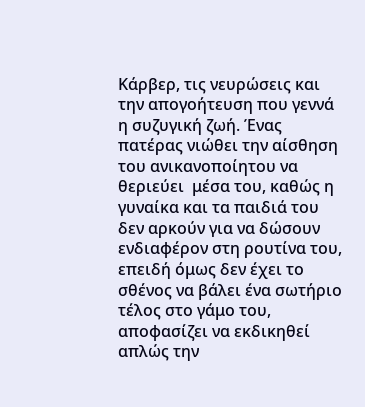Κάρβερ, τις νευρώσεις και την απογοήτευση που γεννά η συζυγική ζωή. Ένας πατέρας νιώθει την αίσθηση του ανικανοποίητου να θεριεύει  μέσα του, καθώς η γυναίκα και τα παιδιά του δεν αρκούν για να δώσουν ενδιαφέρον στη ρουτίνα του, επειδή όμως δεν έχει το σθένος να βάλει ένα σωτήριο τέλος στο γάμο του, αποφασίζει να εκδικηθεί απλώς την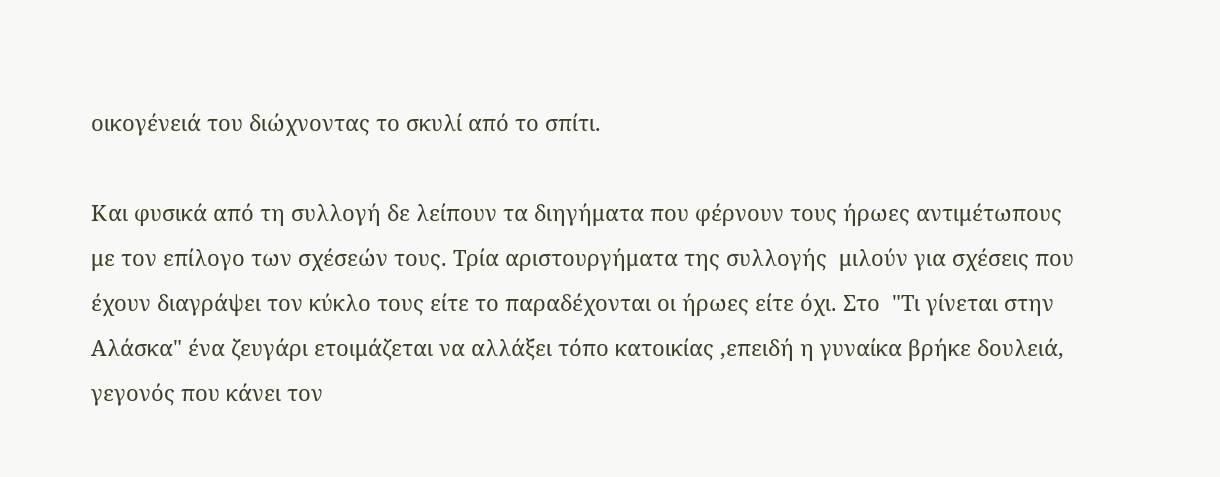οικογένειά του διώχνοντας το σκυλί από το σπίτι.

Και φυσικά από τη συλλογή δε λείπουν τα διηγήματα που φέρνουν τους ήρωες αντιμέτωπους με τον επίλογο των σχέσεών τους. Τρία αριστουργήματα της συλλογής  μιλούν για σχέσεις που έχουν διαγράψει τον κύκλο τους είτε το παραδέχονται οι ήρωες είτε όχι. Στο  "Τι γίνεται στην Αλάσκα" ένα ζευγάρι ετοιμάζεται να αλλάξει τόπο κατοικίας ,επειδή η γυναίκα βρήκε δουλειά, γεγονός που κάνει τον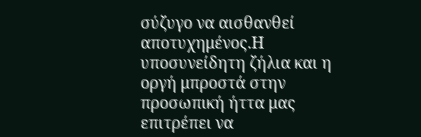σύζυγο να αισθανθεί αποτυχημένος.Η υποσυνείδητη ζήλια και η οργή μπροστά στην προσωπική ήττα μας επιτρέπει να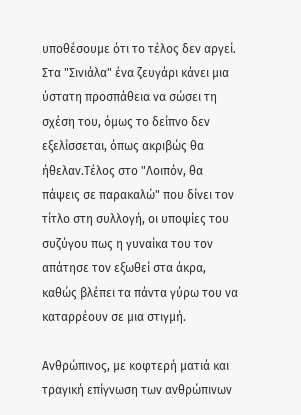υποθέσουμε ότι το τέλος δεν αργεί. Στα "Σινιάλα" ένα ζευγάρι κάνει μια ύστατη προσπάθεια να σώσει τη σχέση του, όμως το δείπνο δεν εξελίσσεται, όπως ακριβώς θα ήθελαν.Τέλος στο "Λοιπόν, θα πάψεις σε παρακαλώ" που δίνει τον τίτλο στη συλλογή, οι υποψίες του συζύγου πως η γυναίκα του τον απάτησε τον εξωθεί στα άκρα, καθώς βλέπει τα πάντα γύρω του να καταρρέουν σε μια στιγμή.

Ανθρώπινος, με κοφτερή ματιά και τραγική επίγνωση των ανθρώπινων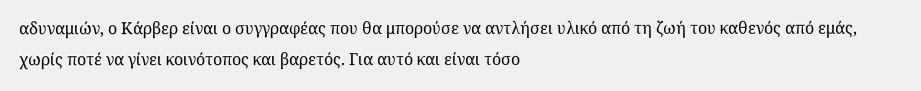αδυναμιών, ο Κάρβερ είναι ο συγγραφέας που θα μπορούσε να αντλήσει υλικό από τη ζωή του καθενός από εμάς, χωρίς ποτέ να γίνει κοινότοπος και βαρετός. Για αυτό και είναι τόσο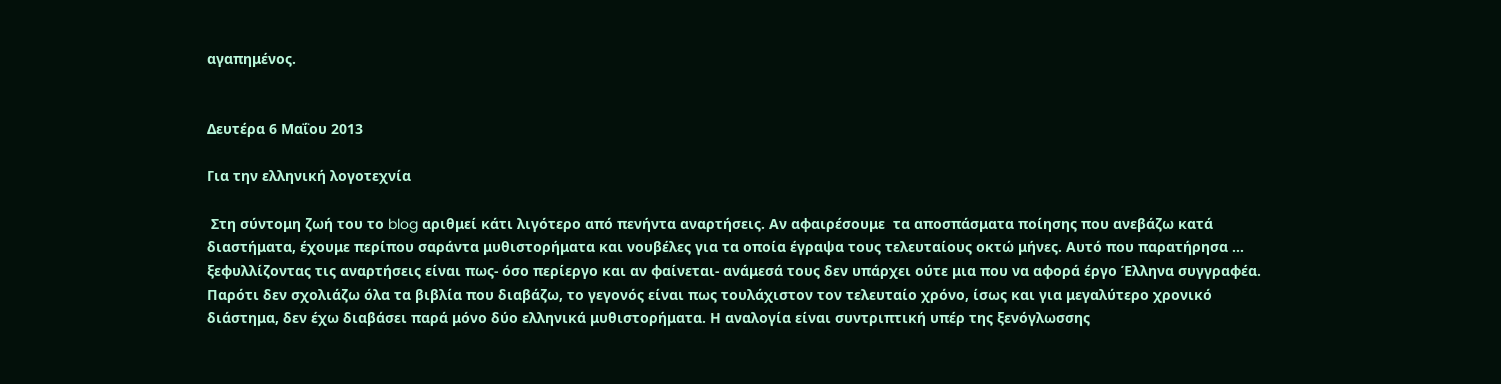αγαπημένος.


Δευτέρα 6 Μαΐου 2013

Για την ελληνική λογοτεχνία

 Στη σύντομη ζωή του το blog αριθμεί κάτι λιγότερο από πενήντα αναρτήσεις. Αν αφαιρέσουμε  τα αποσπάσματα ποίησης που ανεβάζω κατά διαστήματα, έχουμε περίπου σαράντα μυθιστορήματα και νουβέλες για τα οποία έγραψα τους τελευταίους οκτώ μήνες. Αυτό που παρατήρησα ... ξεφυλλίζοντας τις αναρτήσεις είναι πως- όσο περίεργο και αν φαίνεται- ανάμεσά τους δεν υπάρχει ούτε μια που να αφορά έργο Έλληνα συγγραφέα. Παρότι δεν σχολιάζω όλα τα βιβλία που διαβάζω, το γεγονός είναι πως τουλάχιστον τον τελευταίο χρόνο, ίσως και για μεγαλύτερο χρονικό διάστημα, δεν έχω διαβάσει παρά μόνο δύο ελληνικά μυθιστορήματα. Η αναλογία είναι συντριπτική υπέρ της ξενόγλωσσης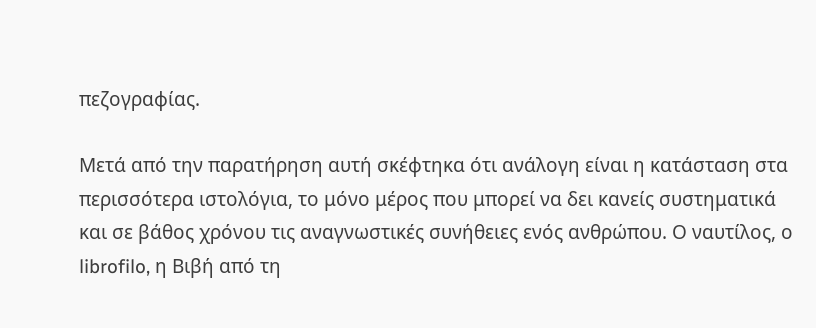πεζογραφίας.

Μετά από την παρατήρηση αυτή σκέφτηκα ότι ανάλογη είναι η κατάσταση στα περισσότερα ιστολόγια, το μόνο μέρος που μπορεί να δει κανείς συστηματικά και σε βάθος χρόνου τις αναγνωστικές συνήθειες ενός ανθρώπου. Ο ναυτίλος, ο librofilo, η Βιβή από τη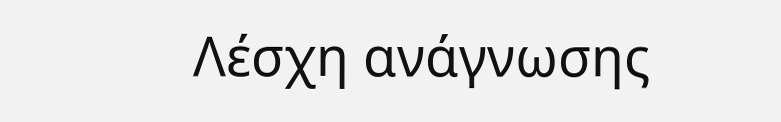Λέσχη ανάγνωσης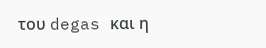του degas και η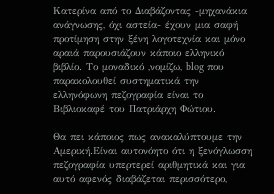Κατερίνα από το Διαβάζοντας -μηχανάκια ανάγνωσης, όχι αστεία- έχουν μια σαφή προτίμηση στην ξένη λογοτεχνία και μόνο αραιά παρουσιάζουν κάποιο ελληνικό βιβλίο. Το μοναδικό ,νομίζω, blog που παρακολουθεί συστηματικά την ελληνόφωνη πεζογραφία είναι το Βιβλιοκαφέ του Πατριάρχη Φώτιου.

Θα πει κάποιος πως ανακαλύπτουμε την Αμερική.Είναι αυτονόητο ότι η ξενόγλωσση πεζογραφία υπερτερεί αριθμητικά και για αυτό αφενός διαβάζεται περισσότερο,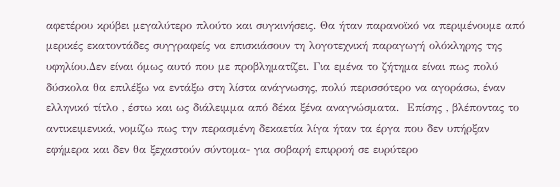αφετέρου κρύβει μεγαλύτερο πλούτο και συγκινήσεις. Θα ήταν παρανοϊκό να περιμένουμε από μερικές εκατοντάδες συγγραφείς να επισκιάσουν τη λογοτεχνική παραγωγή ολόκληρης της υφηλίου.Δεν είναι όμως αυτό που με προβληματίζει. Για εμένα το ζήτημα είναι πως πολύ δύσκολα θα επιλέξω να εντάξω στη λίστα ανάγνωσης, πολύ περισσότερο να αγοράσω, έναν ελληνικό τίτλο , έστω και ως διάλειμμα από δέκα ξένα αναγνώσματα.  Επίσης , βλέποντας το αντικειμενικά, νομίζω πως την περασμένη δεκαετία λίγα ήταν τα έργα που δεν υπήρξαν εφήμερα και δεν θα ξεχαστούν σύντομα- για σοβαρή επιρροή σε ευρύτερο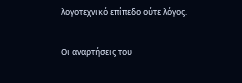λογοτεχνικό επίπεδο ούτε λόγος.

Οι αναρτήσεις του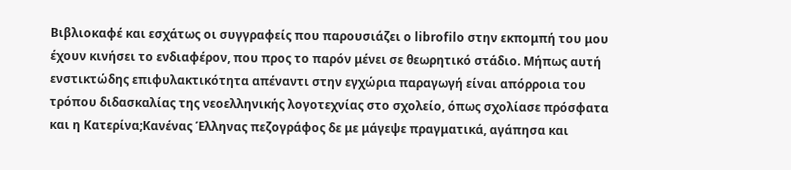Βιβλιοκαφέ και εσχάτως οι συγγραφείς που παρουσιάζει ο librofilo στην εκπομπή του μου έχουν κινήσει το ενδιαφέρον, που προς το παρόν μένει σε θεωρητικό στάδιο. Μήπως αυτή ενστικτώδης επιφυλακτικότητα απέναντι στην εγχώρια παραγωγή είναι απόρροια του τρόπου διδασκαλίας της νεοελληνικής λογοτεχνίας στο σχολείο, όπως σχολίασε πρόσφατα και η Κατερίνα;Κανένας Έλληνας πεζογράφος δε με μάγεψε πραγματικά, αγάπησα και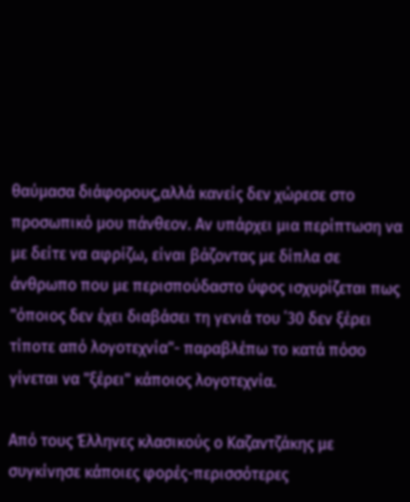θαύμασα διάφορους,αλλά κανείς δεν χώρεσε στο προσωπικό μου πάνθεον. Αν υπάρχει μια περίπτωση να με δείτε να αφρίζω, είναι βάζοντας με δίπλα σε άνθρωπο που με περισπούδαστο ύφος ισχυρίζεται πως "όποιος δεν έχει διαβάσει τη γενιά του ΄30 δεν ξέρει τίποτε από λογοτεχνία"- παραβλέπω το κατά πόσο γίνεται να "ξέρει" κάποιος λογοτεχνία.

Από τους Έλληνες κλασικούς ο Καζαντζάκης με συγκίνησε κάποιες φορές-περισσότερες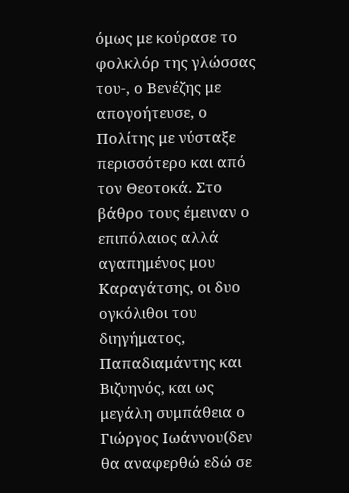όμως με κούρασε το φολκλόρ της γλώσσας του-, ο Βενέζης με απογοήτευσε, ο Πολίτης με νύσταξε περισσότερο και από τον Θεοτοκά. Στο βάθρο τους έμειναν ο επιπόλαιος αλλά αγαπημένος μου Καραγάτσης, οι δυο ογκόλιθοι του διηγήματος, Παπαδιαμάντης και Βιζυηνός, και ως μεγάλη συμπάθεια ο Γιώργος Ιωάννου(δεν θα αναφερθώ εδώ σε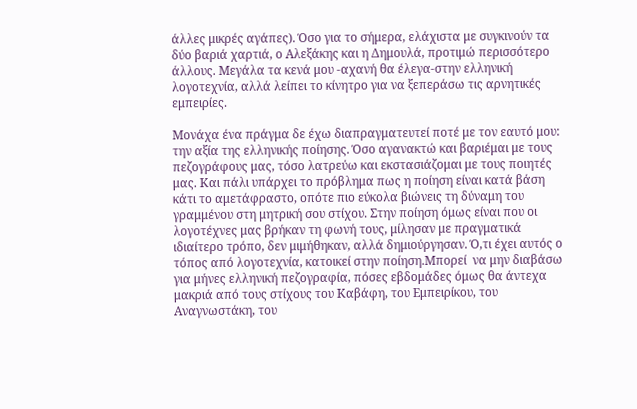άλλες μικρές αγάπες). Όσο για το σήμερα, ελάχιστα με συγκινούν τα δύο βαριά χαρτιά, ο Αλεξάκης και η Δημουλά, προτιμώ περισσότερο άλλους. Μεγάλα τα κενά μου -αχανή θα έλεγα-στην ελληνική λογοτεχνία, αλλά λείπει το κίνητρο για να ξεπεράσω τις αρνητικές εμπειρίες.

Μονάχα ένα πράγμα δε έχω διαπραγματευτεί ποτέ με τον εαυτό μου: την αξία της ελληνικής ποίησης. Όσο αγανακτώ και βαριέμαι με τους πεζογράφους μας, τόσο λατρεύω και εκστασιάζομαι με τους ποιητές μας. Και πάλι υπάρχει το πρόβλημα πως η ποίηση είναι κατά βάση κάτι το αμετάφραστο, οπότε πιο εύκολα βιώνεις τη δύναμη του γραμμένου στη μητρική σου στίχου. Στην ποίηση όμως είναι που οι λογοτέχνες μας βρήκαν τη φωνή τους, μίλησαν με πραγματικά ιδιαίτερο τρόπο, δεν μιμήθηκαν, αλλά δημιούργησαν. Ό,τι έχει αυτός ο τόπος από λογοτεχνία, κατοικεί στην ποίηση.Μπορεί  να μην διαβάσω για μήνες ελληνική πεζογραφία, πόσες εβδομάδες όμως θα άντεχα μακριά από τους στίχους του Καβάφη, του Εμπειρίκου, του Αναγνωστάκη, του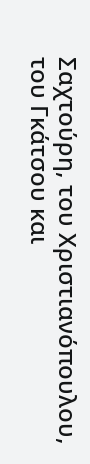Σαχτούρη, του Χριστιανόπουλου, του Γκάτσου και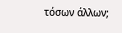τόσων άλλων;